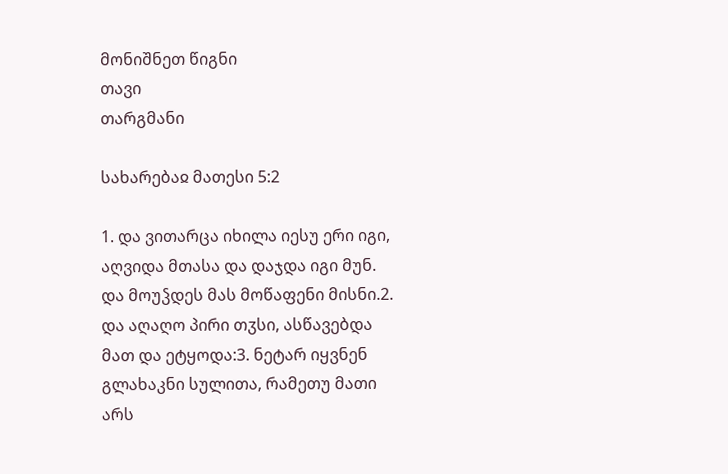მონიშნეთ წიგნი
თავი
თარგმანი

სახარებაჲ მათესი 5:2

1. და ვითარცა იხილა იესუ ერი იგი, აღვიდა მთასა და დაჯდა იგი მუნ. და მოუჴდეს მას მოწაფენი მისნი.2. და აღაღო პირი თჳსი, ასწავებდა მათ და ეტყოდა:3. ნეტარ იყვნენ გლახაკნი სულითა, რამეთუ მათი არს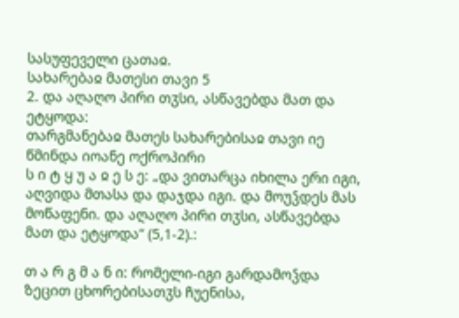სასუფეველი ცათაჲ.
სახარებაჲ მათესი თავი 5
2. და აღაღო პირი თჳსი, ასწავებდა მათ და ეტყოდა:
თარგმანებაჲ მათეს სახარებისაჲ თავი იე
წმინდა იოანე ოქროპირი
ს ი ტ ყ უ ა ჲ ე ს ე: „და ვითარცა იხილა ერი იგი, აღვიდა მთასა და დაჯდა იგი. და მოუჴდეს მას მოწაფენი. და აღაღო პირი თჳსი, ასწავებდა მათ და ეტყოდა“ (5,1-2).:

თ ა რ გ მ ა ნ ი: რომელი-იგი გარდამოჴდა ზეცით ცხორებისათჳს ჩუენისა,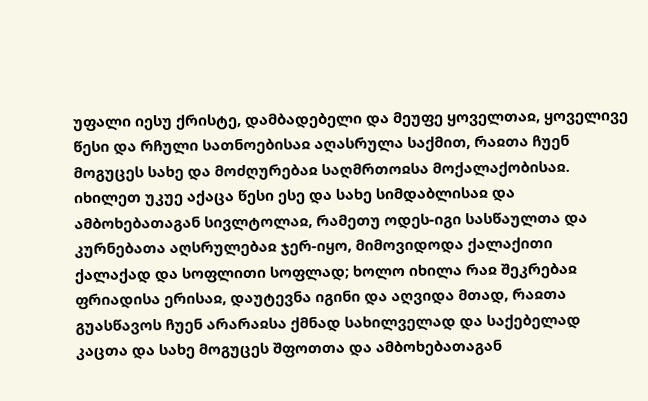უფალი იესუ ქრისტე, დამბადებელი და მეუფე ყოველთაჲ, ყოველივე წესი და რჩული სათნოებისაჲ აღასრულა საქმით, რაჲთა ჩუენ მოგუცეს სახე და მოძღურებაჲ საღმრთოჲსა მოქალაქობისაჲ. იხილეთ უკუე აქაცა წესი ესე და სახე სიმდაბლისაჲ და ამბოხებათაგან სივლტოლაჲ, რამეთუ ოდეს-იგი სასწაულთა და კურნებათა აღსრულებაჲ ჯერ-იყო, მიმოვიდოდა ქალაქითი ქალაქად და სოფლითი სოფლად; ხოლო იხილა რაჲ შეკრებაჲ ფრიადისა ერისაჲ, დაუტევნა იგინი და აღვიდა მთად, რაჲთა გუასწავოს ჩუენ არარაჲსა ქმნად სახილველად და საქებელად კაცთა და სახე მოგუცეს შფოთთა და ამბოხებათაგან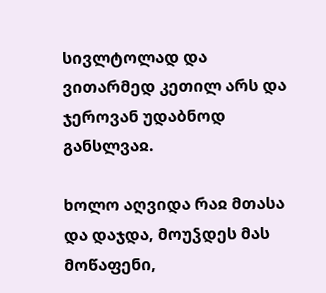სივლტოლად და ვითარმედ კეთილ არს და ჯეროვან უდაბნოდ განსლვაჲ.

ხოლო აღვიდა რაჲ მთასა და დაჯდა, მოუჴდეს მას მოწაფენი,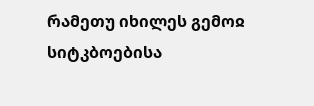რამეთუ იხილეს გემოჲ სიტკბოებისა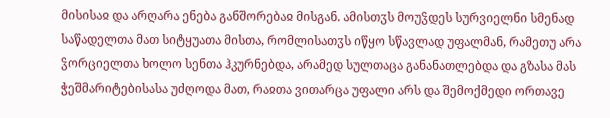მისისაჲ და არღარა ენება განშორებაჲ მისგან. ამისთჳს მოუჴდეს სურვიელნი სმენად საწადელთა მათ სიტყუათა მისთა, რომლისათჳს იწყო სწავლად უფალმან, რამეთუ არა ჴორციელთა ხოლო სენთა ჰკურნებდა, არამედ სულთაცა განანათლებდა და გზასა მას ჭეშმარიტებისასა უძღოდა მათ, რაჲთა ვითარცა უფალი არს და შემოქმედი ორთავე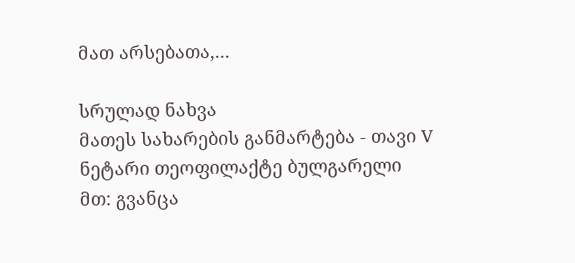მათ არსებათა,...

სრულად ნახვა
მათეს სახარების განმარტება - თავი V
ნეტარი თეოფილაქტე ბულგარელი
მთ: გვანცა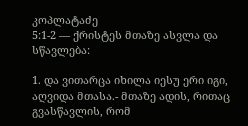კოპლატაძე
5:1-2 — ქრისტეს მთაზე ასვლა და სწავლება:

1. და ვითარცა იხილა იესუ ერი იგი, აღვიდა მთასა.- მთაზე ადის, რითაც გვასწავლის, რომ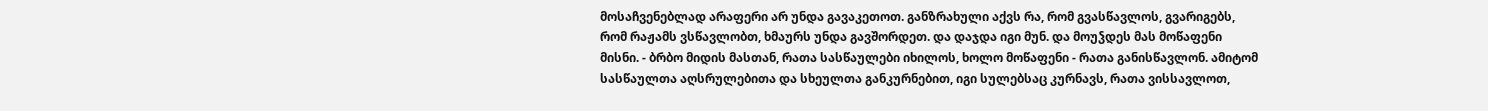მოსაჩვენებლად არაფერი არ უნდა გავაკეთოთ. განზრახული აქვს რა, რომ გვასწავლოს, გვარიგებს, რომ რაჟამს ვსწავლობთ, ხმაურს უნდა გავშორდეთ. და დაჯდა იგი მუნ. და მოუჴდეს მას მოწაფენი მისნი. - ბრბო მიდის მასთან, რათა სასწაულები იხილოს, ხოლო მოწაფენი - რათა განისწავლონ. ამიტომ სასწაულთა აღსრულებითა და სხეულთა განკურნებით, იგი სულებსაც კურნავს, რათა ვისსავლოთ,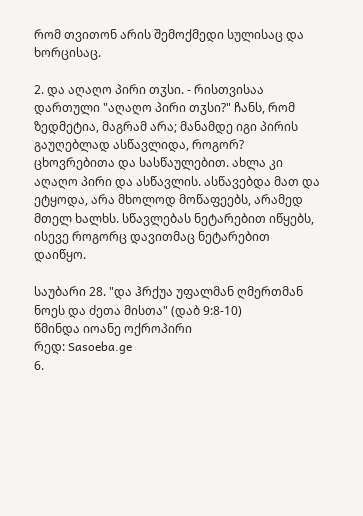რომ თვითონ არის შემოქმედი სულისაც და ხორცისაც.

2. და აღაღო პირი თჳსი. - რისთვისაა დართული "აღაღო პირი თჳსი?" ჩანს, რომ ზედმეტია, მაგრამ არა; მანამდე იგი პირის გაუღებლად ასწავლიდა, როგორ? ცხოვრებითა და სასწაულებით. ახლა კი აღაღო პირი და ასწავლის. ასწავებდა მათ და ეტყოდა, არა მხოლოდ მოწაფეებს, არამედ მთელ ხალხს. სწავლებას ნეტარებით იწყებს, ისევე როგორც დავითმაც ნეტარებით დაიწყო.

საუბარი 28. "და ჰრქუა უფალმან ღმერთმან ნოეს და ძეთა მისთა" (დაბ 9:8-10)
წმინდა იოანე ოქროპირი
რედ: Sasoeba.ge
6.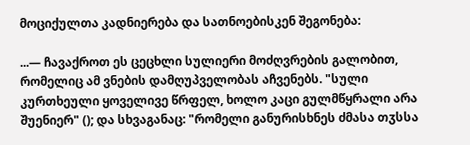მოციქულთა კადნიერება და სათნოებისკენ შეგონება:

...— ჩავაქროთ ეს ცეცხლი სულიერი მოძღვრების გალობით, რომელიც ამ ვნების დამღუპველობას აჩვენებს. "სული კურთხეული ყოველივე წრფელ, ხოლო კაცი გულმწყრალი არა შუენიერ" (); და სხვაგანაც: "რომელი განურისხნეს ძმასა თჳსსა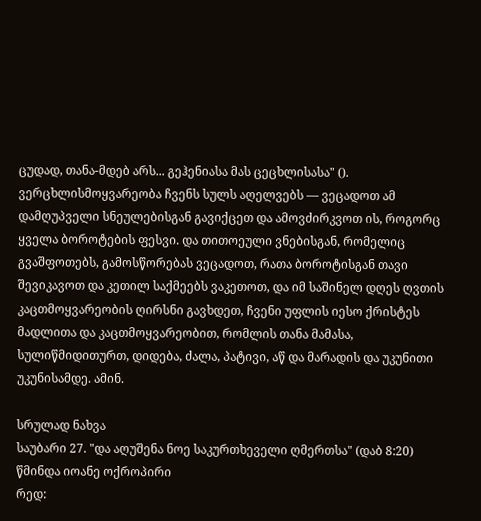ცუდად, თანა-მდებ არს... გეჰენიასა მას ცეცხლისასა" (). ვერცხლისმოყვარეობა ჩვენს სულს აღელვებს — ვეცადოთ ამ დამღუპველი სნეულებისგან გავიქცეთ და ამოვძირკვოთ ის, როგორც ყველა ბოროტების ფესვი. და თითოეული ვნებისგან, რომელიც გვაშფოთებს, გამოსწორებას ვეცადოთ, რათა ბოროტისგან თავი შევიკავოთ და კეთილ საქმეებს ვაკეთოთ, და იმ საშინელ დღეს ღვთის კაცთმოყვარეობის ღირსნი გავხდეთ, ჩვენი უფლის იესო ქრისტეს მადლითა და კაცთმოყვარეობით, რომლის თანა მამასა, სულიწმიდითურთ, დიდება, ძალა, პატივი, აწ და მარადის და უკუნითი უკუნისამდე. ამინ.

სრულად ნახვა
საუბარი 27. "და აღუშენა ნოე საკურთხეველი ღმერთსა" (დაბ 8:20)
წმინდა იოანე ოქროპირი
რედ: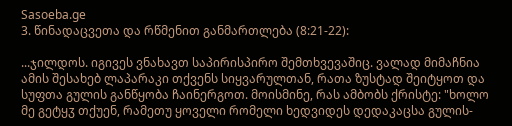Sasoeba.ge
3. წინადაცვეთა და რწმენით განმართლება (8:21-22):

...ჯილდოს. იგივეს ვნახავთ საპირისპირო შემთხვევაშიც. ვალად მიმაჩნია ამის შესახებ ლაპარაკი თქვენს სიყვარულთან, რათა ზუსტად შეიტყოთ და სუფთა გულის განწყობა ჩაინერგოთ. მოისმინე, რას ამბობს ქრისტე: "ხოლო მე გეტყჳ თქუენ, რამეთუ ყოველი რომელი ხედვიდეს დედაკაცსა გულის-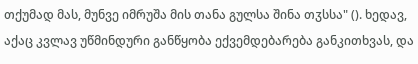თქუმად მას, მუნვე იმრუშა მის თანა გულსა შინა თჳსსა" (). ხედავ, აქაც კვლავ უწმინდური განწყობა ექვემდებარება განკითხვას, და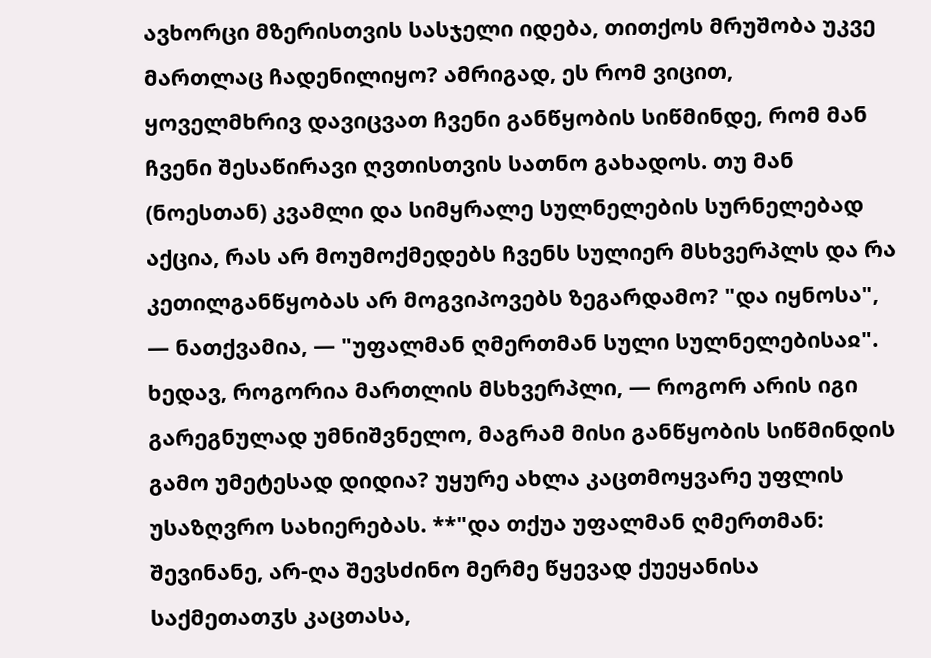ავხორცი მზერისთვის სასჯელი იდება, თითქოს მრუშობა უკვე მართლაც ჩადენილიყო? ამრიგად, ეს რომ ვიცით, ყოველმხრივ დავიცვათ ჩვენი განწყობის სიწმინდე, რომ მან ჩვენი შესაწირავი ღვთისთვის სათნო გახადოს. თუ მან (ნოესთან) კვამლი და სიმყრალე სულნელების სურნელებად აქცია, რას არ მოუმოქმედებს ჩვენს სულიერ მსხვერპლს და რა კეთილგანწყობას არ მოგვიპოვებს ზეგარდამო? "და იყნოსა", — ნათქვამია, — "უფალმან ღმერთმან სული სულნელებისაჲ". ხედავ, როგორია მართლის მსხვერპლი, — როგორ არის იგი გარეგნულად უმნიშვნელო, მაგრამ მისი განწყობის სიწმინდის გამო უმეტესად დიდია? უყურე ახლა კაცთმოყვარე უფლის უსაზღვრო სახიერებას. **"და თქუა უფალმან ღმერთმან: შევინანე, არ-ღა შევსძინო მერმე წყევად ქუეყანისა საქმეთათჳს კაცთასა,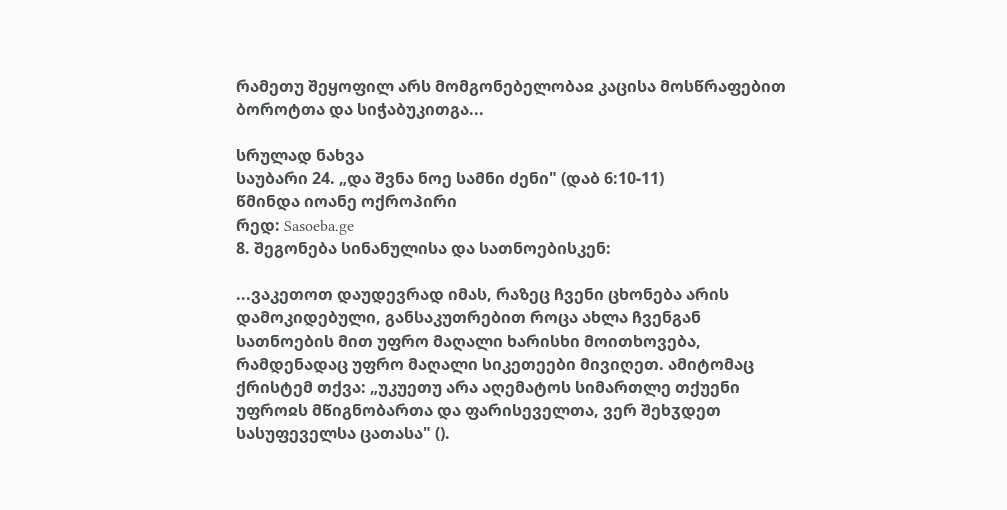რამეთუ შეყოფილ არს მომგონებელობაჲ კაცისა მოსწრაფებით ბოროტთა და სიჭაბუკითგა...

სრულად ნახვა
საუბარი 24. „და შვნა ნოე სამნი ძენი" (დაბ 6:10-11)
წმინდა იოანე ოქროპირი
რედ: Sasoeba.ge
8. შეგონება სინანულისა და სათნოებისკენ:

...ვაკეთოთ დაუდევრად იმას, რაზეც ჩვენი ცხონება არის დამოკიდებული, განსაკუთრებით როცა ახლა ჩვენგან სათნოების მით უფრო მაღალი ხარისხი მოითხოვება, რამდენადაც უფრო მაღალი სიკეთეები მივიღეთ. ამიტომაც ქრისტემ თქვა: „უკუეთუ არა აღემატოს სიმართლე თქუენი უფროჲს მწიგნობართა და ფარისეველთა, ვერ შეხჳდეთ სასუფეველსა ცათასა" ().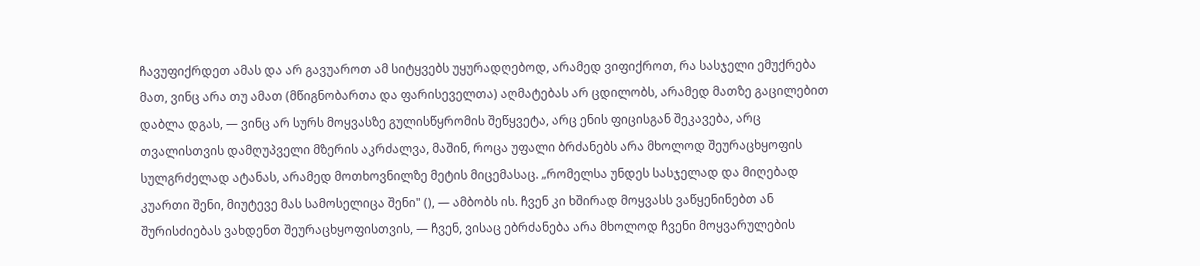ჩავუფიქრდეთ ამას და არ გავუაროთ ამ სიტყვებს უყურადღებოდ, არამედ ვიფიქროთ, რა სასჯელი ემუქრება მათ, ვინც არა თუ ამათ (მწიგნობართა და ფარისეველთა) აღმატებას არ ცდილობს, არამედ მათზე გაცილებით დაბლა დგას, — ვინც არ სურს მოყვასზე გულისწყრომის შეწყვეტა, არც ენის ფიცისგან შეკავება, არც თვალისთვის დამღუპველი მზერის აკრძალვა, მაშინ, როცა უფალი ბრძანებს არა მხოლოდ შეურაცხყოფის სულგრძელად ატანას, არამედ მოთხოვნილზე მეტის მიცემასაც. „რომელსა უნდეს სასჯელად და მიღებად კუართი შენი, მიუტევე მას სამოსელიცა შენი" (), — ამბობს ის. ჩვენ კი ხშირად მოყვასს ვაწყენინებთ ან შურისძიებას ვახდენთ შეურაცხყოფისთვის, — ჩვენ, ვისაც ებრძანება არა მხოლოდ ჩვენი მოყვარულების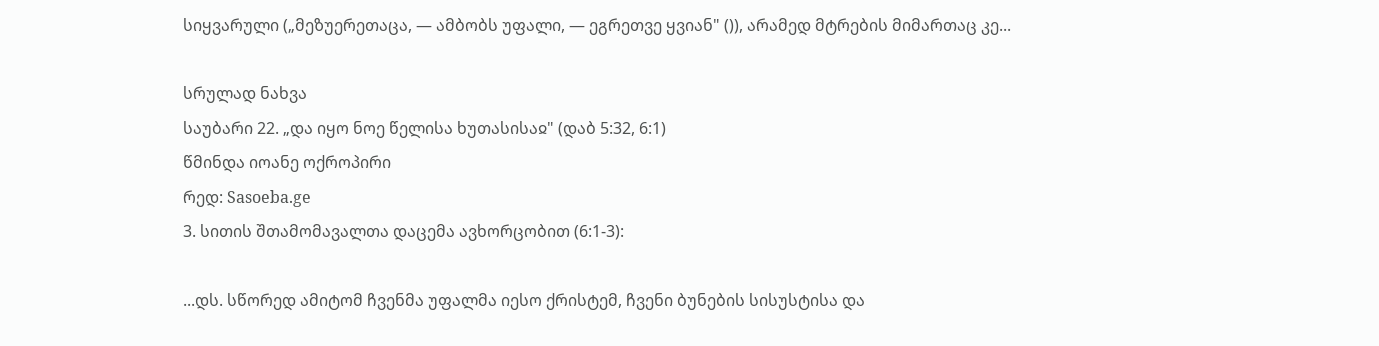სიყვარული („მეზუერეთაცა, — ამბობს უფალი, — ეგრეთვე ყვიან" ()), არამედ მტრების მიმართაც კე...

სრულად ნახვა
საუბარი 22. „და იყო ნოე წელისა ხუთასისაჲ" (დაბ 5:32, 6:1)
წმინდა იოანე ოქროპირი
რედ: Sasoeba.ge
3. სითის შთამომავალთა დაცემა ავხორცობით (6:1-3):

...დს. სწორედ ამიტომ ჩვენმა უფალმა იესო ქრისტემ, ჩვენი ბუნების სისუსტისა და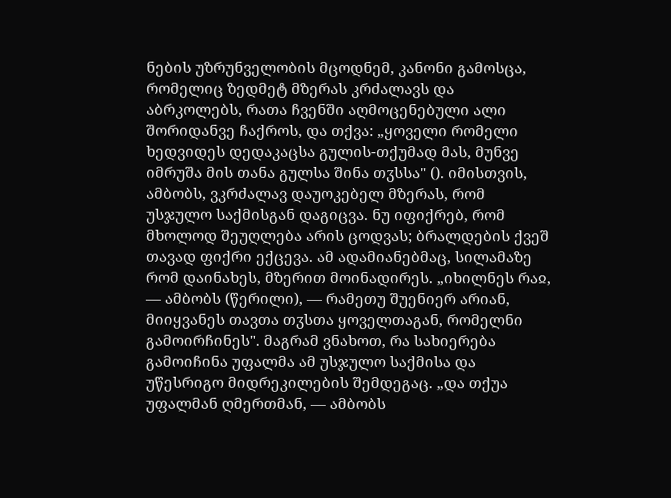ნების უზრუნველობის მცოდნემ, კანონი გამოსცა, რომელიც ზედმეტ მზერას კრძალავს და აბრკოლებს, რათა ჩვენში აღმოცენებული ალი შორიდანვე ჩაქროს, და თქვა: „ყოველი რომელი ხედვიდეს დედაკაცსა გულის-თქუმად მას, მუნვე იმრუშა მის თანა გულსა შინა თჳსსა" (). იმისთვის, ამბობს, ვკრძალავ დაუოკებელ მზერას, რომ უსჯულო საქმისგან დაგიცვა. ნუ იფიქრებ, რომ მხოლოდ შეუღლება არის ცოდვას; ბრალდების ქვეშ თავად ფიქრი ექცევა. ამ ადამიანებმაც, სილამაზე რომ დაინახეს, მზერით მოინადირეს. „იხილნეს რაჲ, — ამბობს (წერილი), — რამეთუ შუენიერ არიან, მიიყვანეს თავთა თჳსთა ყოველთაგან, რომელნი გამოირჩინეს". მაგრამ ვნახოთ, რა სახიერება გამოიჩინა უფალმა ამ უსჯულო საქმისა და უწესრიგო მიდრეკილების შემდეგაც. „და თქუა უფალმან ღმერთმან, — ამბობს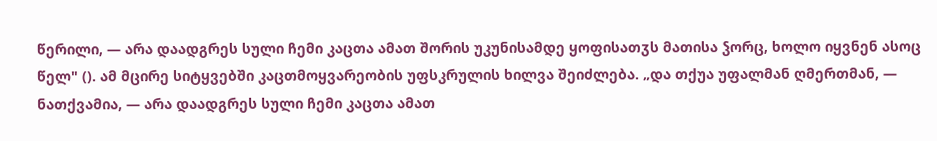წერილი, — არა დაადგრეს სული ჩემი კაცთა ამათ შორის უკუნისამდე ყოფისათჳს მათისა ჴორც, ხოლო იყვნენ ასოც წელ" (). ამ მცირე სიტყვებში კაცთმოყვარეობის უფსკრულის ხილვა შეიძლება. „და თქუა უფალმან ღმერთმან, — ნათქვამია, — არა დაადგრეს სული ჩემი კაცთა ამათ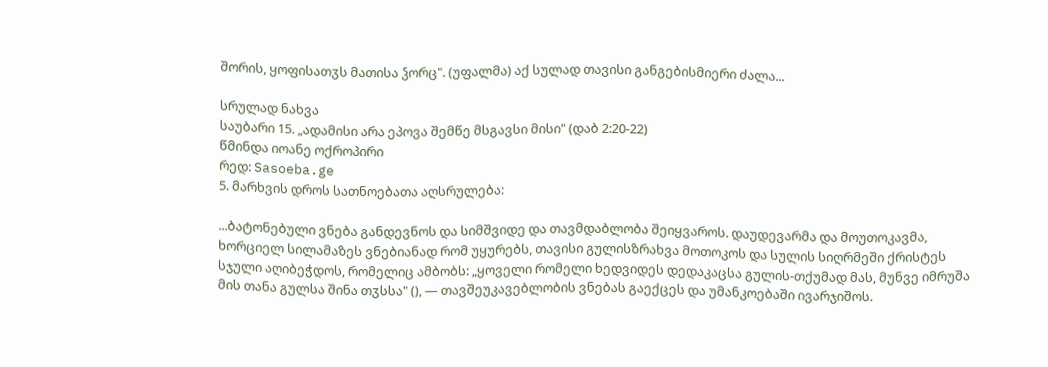შორის, ყოფისათჳს მათისა ჴორც". (უფალმა) აქ სულად თავისი განგებისმიერი ძალა...

სრულად ნახვა
საუბარი 15. „ადამისი არა ეპოვა შემწე მსგავსი მისი" (დაბ 2:20-22)
წმინდა იოანე ოქროპირი
რედ: Sasoeba.ge
5. მარხვის დროს სათნოებათა აღსრულება:

...ბატონებული ვნება განდევნოს და სიმშვიდე და თავმდაბლობა შეიყვაროს. დაუდევარმა და მოუთოკავმა, ხორციელ სილამაზეს ვნებიანად რომ უყურებს, თავისი გულისზრახვა მოთოკოს და სულის სიღრმეში ქრისტეს სჯული აღიბეჭდოს, რომელიც ამბობს: „ყოველი რომელი ხედვიდეს დედაკაცსა გულის-თქუმად მას, მუნვე იმრუშა მის თანა გულსა შინა თჳსსა" (), — თავშეუკავებლობის ვნებას გაექცეს და უმანკოებაში ივარჯიშოს.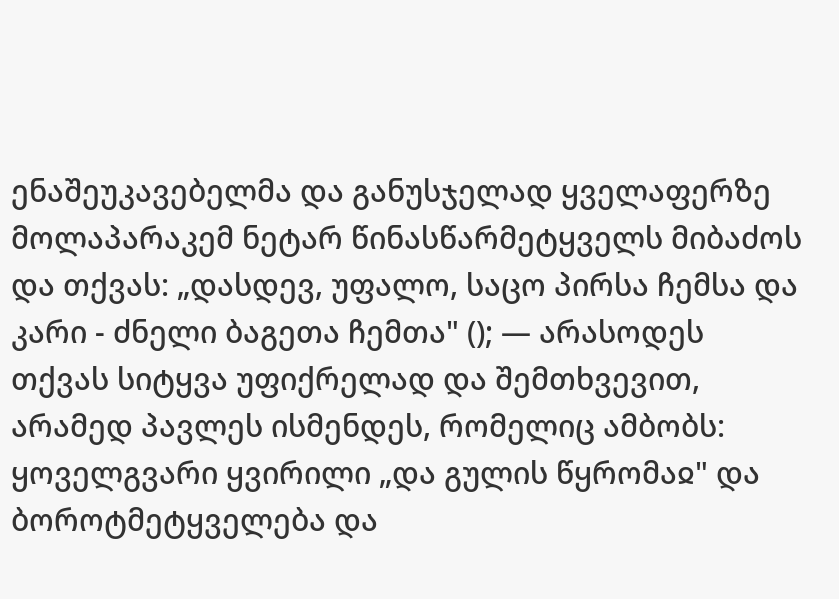ენაშეუკავებელმა და განუსჯელად ყველაფერზე მოლაპარაკემ ნეტარ წინასწარმეტყველს მიბაძოს და თქვას: „დასდევ, უფალო, საცო პირსა ჩემსა და კარი - ძნელი ბაგეთა ჩემთა" (); — არასოდეს თქვას სიტყვა უფიქრელად და შემთხვევით, არამედ პავლეს ისმენდეს, რომელიც ამბობს: ყოველგვარი ყვირილი „და გულის წყრომაჲ" და ბოროტმეტყველება და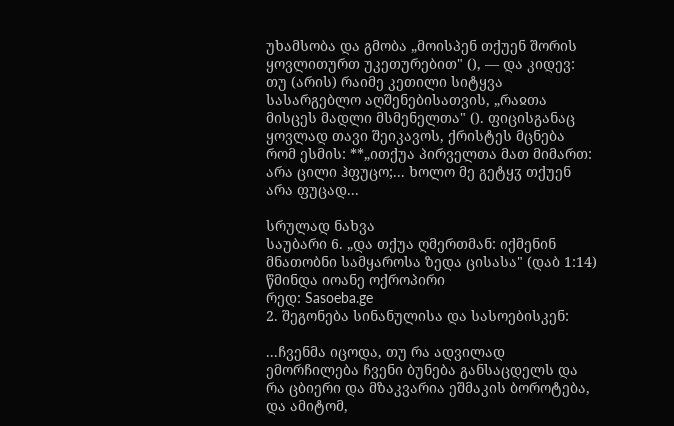უხამსობა და გმობა „მოისპენ თქუენ შორის ყოვლითურთ უკეთურებით" (), — და კიდევ: თუ (არის) რაიმე კეთილი სიტყვა სასარგებლო აღშენებისათვის, „რაჲთა მისცეს მადლი მსმენელთა" (). ფიცისგანაც ყოვლად თავი შეიკავოს, ქრისტეს მცნება რომ ესმის: **„ითქუა პირველთა მათ მიმართ: არა ცილი ჰფუცო;... ხოლო მე გეტყჳ თქუენ არა ფუცად...

სრულად ნახვა
საუბარი 6. „და თქუა ღმერთმან: იქმენინ მნათობნი სამყაროსა ზედა ცისასა" (დაბ 1:14)
წმინდა იოანე ოქროპირი
რედ: Sasoeba.ge
2. შეგონება სინანულისა და სასოებისკენ:

...ჩვენმა იცოდა, თუ რა ადვილად ემორჩილება ჩვენი ბუნება განსაცდელს და რა ცბიერი და მზაკვარია ეშმაკის ბოროტება, და ამიტომ,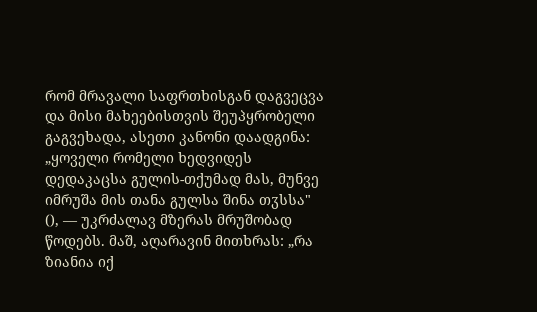რომ მრავალი საფრთხისგან დაგვეცვა და მისი მახეებისთვის შეუპყრობელი გაგვეხადა, ასეთი კანონი დაადგინა: „ყოველი რომელი ხედვიდეს დედაკაცსა გულის-თქუმად მას, მუნვე იმრუშა მის თანა გულსა შინა თჳსსა" (), — უკრძალავ მზერას მრუშობად წოდებს. მაშ, აღარავინ მითხრას: „რა ზიანია იქ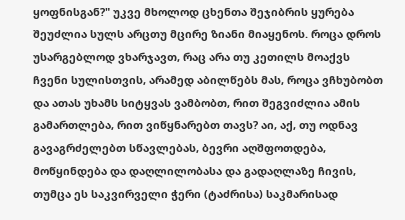ყოფნისგან?" უკვე მხოლოდ ცხენთა შეჯიბრის ყურება შეუძლია სულს არცთუ მცირე ზიანი მიაყენოს. როცა დროს უსარგებლოდ ვხარჯავთ, რაც არა თუ კეთილს მოაქვს ჩვენი სულისთვის, არამედ აბილწებს მას, როცა ვჩხუბობთ და ათას უხამს სიტყვას ვამბობთ, რით შეგვიძლია ამის გამართლება, რით ვიწყნარებთ თავს? აი, აქ, თუ ოდნავ გავაგრძელებთ სწავლებას, ბევრი აღშფოთდება, მოწყინდება და დაღლილობასა და გადაღლაზე ჩივის, თუმცა ეს საკვირველი ჭერი (ტაძრისა) საკმარისად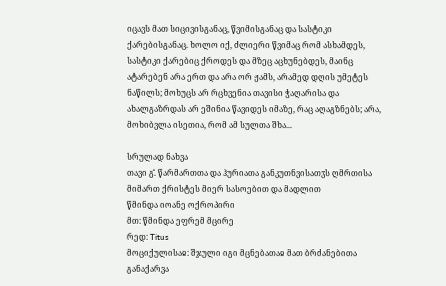იცავს მათ სიცივისგანაც, წვიმისგანაც და სასტიკი ქარებისგანაც. ხოლო იქ, ძლიერი წვიმაც რომ ასხამდეს, სასტიკი ქარებიც ქროდეს და მზეც აცხუნებდეს, მაინც ატარებენ არა ერთ და არა ორ ჟამს, არამედ დღის უმეტეს ნაწილს; მოხუცს არ რცხვენია თავისი ჭაღარისა და ახალგაზრდას არ ეშინია წავიდეს იმაზე, რაც აღაგზნებს; არა, მოხიბვლა ისეთია, რომ ამ სულთა შხა...

სრულად ნახვა
თავი გ̂. წარმართთა და ჰურიათა განკუთნვისათჳს ღმრთისა მიმართ ქრისტეს მიერ სასოებით და მადლით
წმინდა იოანე ოქროპირი
მთ: წმინდა ეფრემ მცირე
რედ: Titus
მოციქულისაჲ: შჯული იგი მცნებათაჲ მათ ბრძანებითა განაქარვა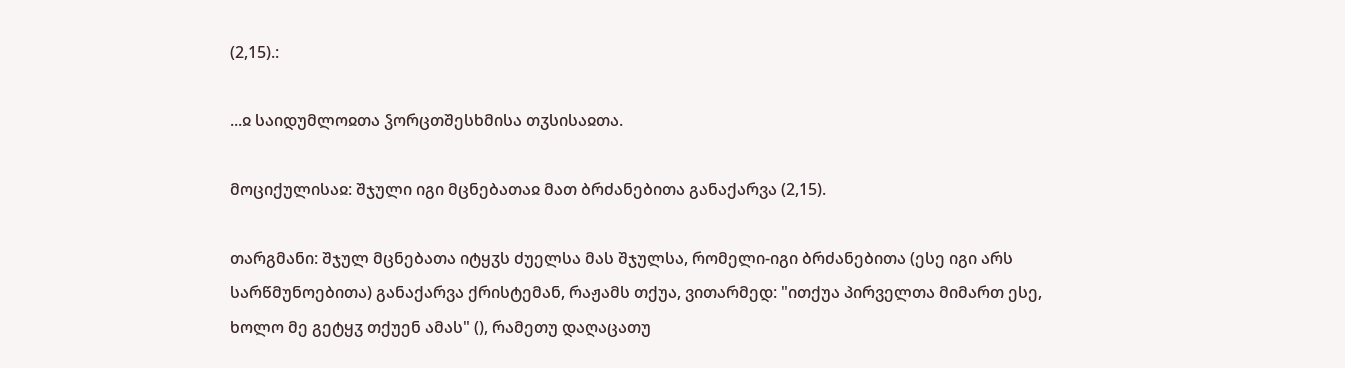(2,15).:

...ჲ საიდუმლოჲთა ჴორცთშესხმისა თჳსისაჲთა.

მოციქულისაჲ: შჯული იგი მცნებათაჲ მათ ბრძანებითა განაქარვა (2,15).

თარგმანი: შჯულ მცნებათა იტყჳს ძუელსა მას შჯულსა, რომელი-იგი ბრძანებითა (ესე იგი არს სარწმუნოებითა) განაქარვა ქრისტემან, რაჟამს თქუა, ვითარმედ: "ითქუა პირველთა მიმართ ესე, ხოლო მე გეტყჳ თქუენ ამას" (), რამეთუ დაღაცათუ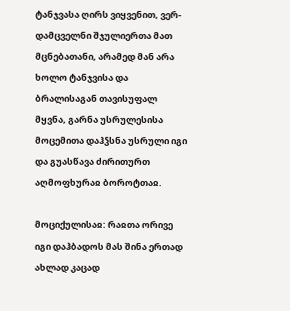ტანჯვასა ღირს ვიყვენით, ვერ-დამცველნი შჯულიერთა მათ მცნებათანი, არამედ მან არა ხოლო ტანჯვისა და ბრალისაგან თავისუფალ მყვნა, გარნა უსრულესისა მოცემითა დაჰჴსნა უსრული იგი და გუასწავა ძირითურთ აღმოფხურაჲ ბოროტთაჲ.

მოციქულისაჲ: რაჲთა ორივე იგი დაჰბადოს მას შინა ერთად ახლად კაცად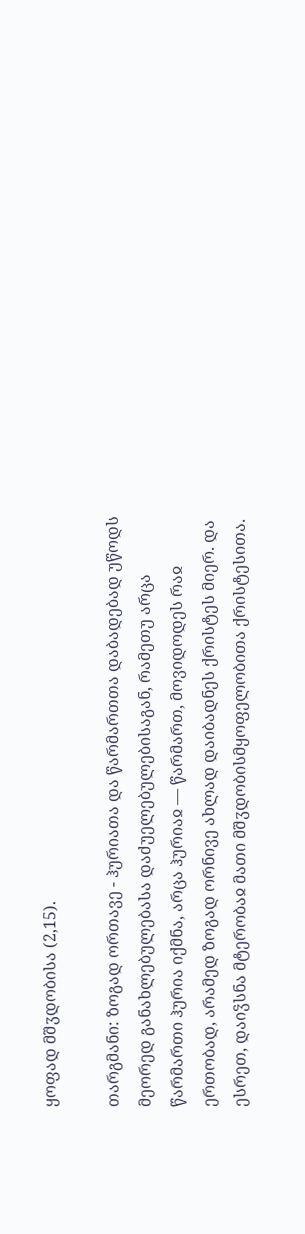ყოფად მშჳდობისა (2,15).

თარგმანი: ზოგად ორთავე - ჰურიათა და წარმართთა დაბადებად უწოდს მეორედ განახლებულებასა დაძუელებულებისაგან, რამეთუ არცა წარმართი ჰურია იქმნა, არცა ჰურიაჲ — წარმართ, მოვიდოდეს რაჲ ერთობად, არამედ ზოგად ორნივე ახლად დაიბადნეს ქრისტეს მიერ. და ესრეთ, დაიჴსნა მტერობაჲ მათი მშჳდობისმყოფელობითა ქრისტესითა.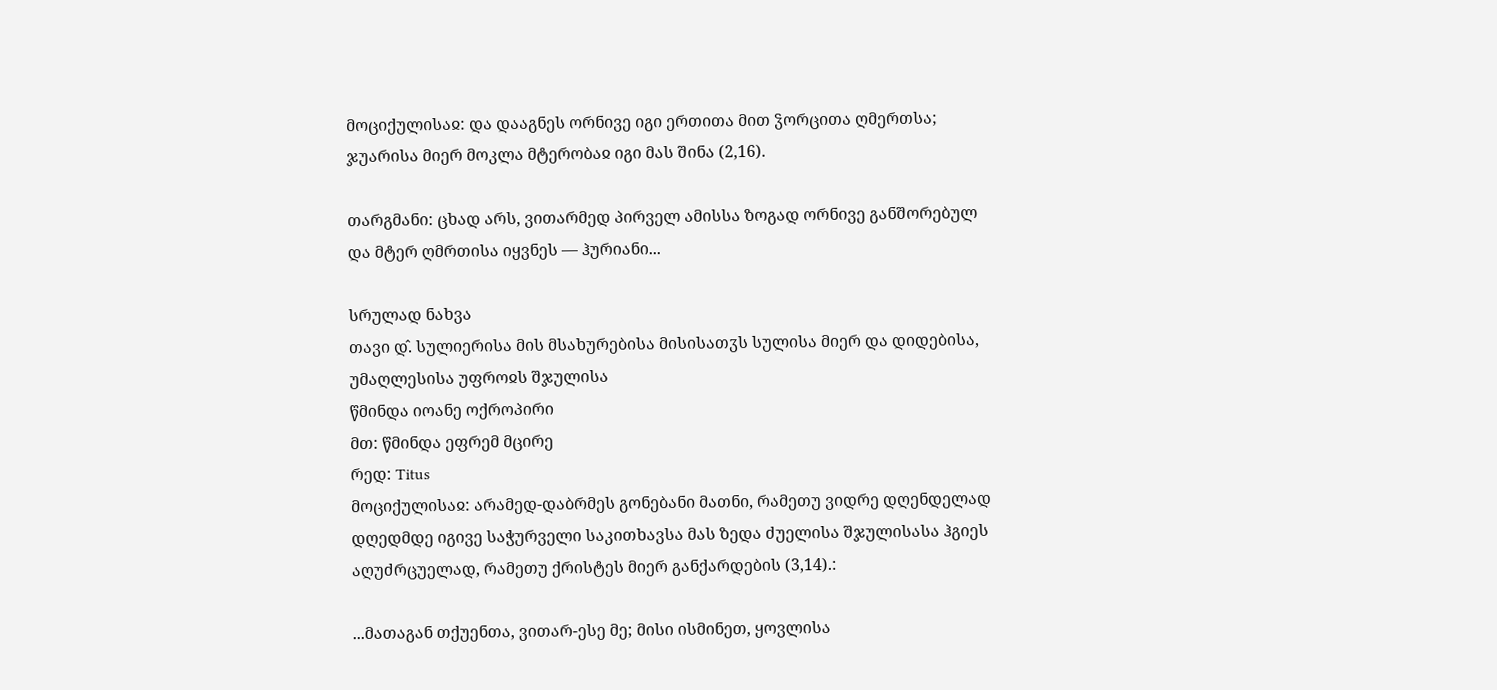მოციქულისაჲ: და დააგნეს ორნივე იგი ერთითა მით ჴორცითა ღმერთსა; ჯუარისა მიერ მოკლა მტერობაჲ იგი მას შინა (2,16).

თარგმანი: ცხად არს, ვითარმედ პირველ ამისსა ზოგად ორნივე განშორებულ და მტერ ღმრთისა იყვნეს — ჰურიანი...

სრულად ნახვა
თავი დ̂. სულიერისა მის მსახურებისა მისისათჳს სულისა მიერ და დიდებისა, უმაღლესისა უფროჲს შჯულისა
წმინდა იოანე ოქროპირი
მთ: წმინდა ეფრემ მცირე
რედ: Titus
მოციქულისაჲ: არამედ-დაბრმეს გონებანი მათნი, რამეთუ ვიდრე დღენდელად დღედმდე იგივე საჭურველი საკითხავსა მას ზედა ძუელისა შჯულისასა ჰგიეს აღუძრცუელად, რამეთუ ქრისტეს მიერ განქარდების (3,14).:

...მათაგან თქუენთა, ვითარ-ესე მე; მისი ისმინეთ, ყოვლისა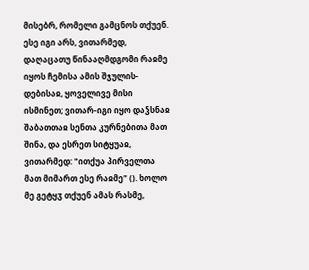მისებრ, რომელი გამცნოს თქუენ. ესე იგი არს, ვითარმედ, დაღაცათუ წინააღმდგომი რაჲმე იყოს ჩემისა ამის შჯულის-დებისაჲ, ყოველივე მისი ისმინეთ; ვითარ-იგი იყო დაჴსნაჲ შაბათთაჲ სენთა კურნებითა მათ შინა, და ესრეთ სიტყუაჲ, ვითარმედ: "ითქუა პირველთა მათ მიმართ ესე რაჲმე" (). ხოლო მე გეტყჳ თქუენ ამას რასმე,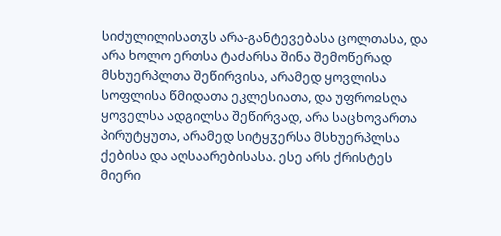სიძულილისათჳს არა-განტევებასა ცოლთასა, და არა ხოლო ერთსა ტაძარსა შინა შემოწერად მსხუერპლთა შეწირვისა, არამედ ყოვლისა სოფლისა წმიდათა ეკლესიათა, და უფროჲსღა ყოველსა ადგილსა შეწირვად, არა საცხოვართა პირუტყუთა, არამედ სიტყჳერსა მსხუერპლსა ქებისა და აღსაარებისასა. ესე არს ქრისტეს მიერი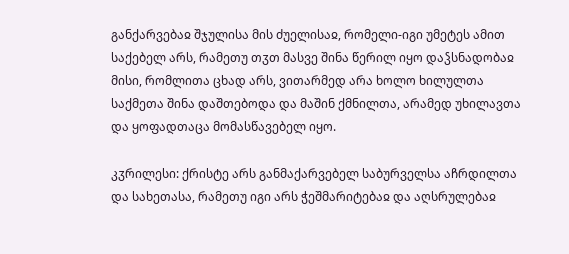განქარვებაჲ შჯულისა მის ძუელისაჲ, რომელი-იგი უმეტეს ამით საქებელ არს, რამეთუ თჳთ მასვე შინა წერილ იყო დაჴსნადობაჲ მისი, რომლითა ცხად არს, ვითარმედ არა ხოლო ხილულთა საქმეთა შინა დაშთებოდა და მაშინ ქმნილთა, არამედ უხილავთა და ყოფადთაცა მომასწავებელ იყო.

კჳრილესი: ქრისტე არს განმაქარვებელ საბურველსა აჩრდილთა და სახეთასა, რამეთუ იგი არს ჭეშმარიტებაჲ და აღსრულებაჲ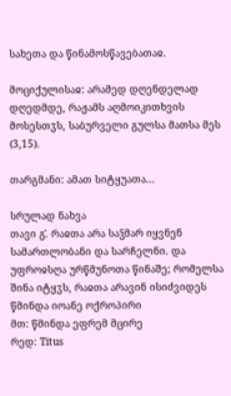სახეთა და წინამოსწავებათაჲ.

მოციქულისაჲ: არამედ დღენდელად დღედმდე, რაჟამს აღმოიკითხვის მოსესთჳს, საბურველი გულსა მათსა მეს (3,15).

თარგმანი: ამათ სიტყუათა...

სრულად ნახვა
თავი გ̂. რაჲთა არა საჴმარ იყვნენ სამართლობანი და სარჩელნი. და უფროჲსღა ურწმუნოთა წინაშე; რომელსა შინა იტყჳს, რაჲთა არავინ ისიძვიდეს
წმინდა იოანე ოქროპირი
მთ: წმინდა ეფრემ მცირე
რედ: Titus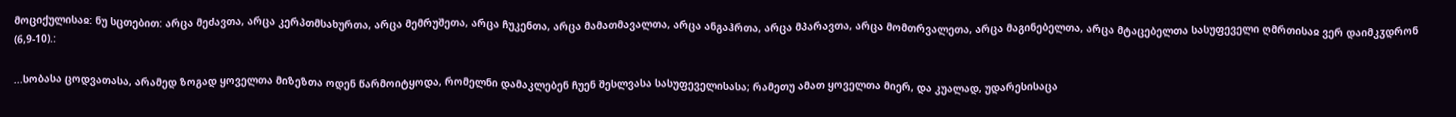მოციქულისაჲ: ნუ სცთებით: არცა მეძავთა, არცა კერპთმსახურთა, არცა მემრუშეთა, არცა ჩუკენთა, არცა მამათმავალთა, არცა ანგაჰრთა, არცა მპარავთა, არცა მომთრვალეთა, არცა მაგინებელთა, არცა მტაცებელთა სასუფეველი ღმრთისაჲ ვერ დაიმკჳდრონ (6,9-10).:

...სობასა ცოდვათასა, არამედ ზოგად ყოველთა მიზეზთა ოდენ წარმოიტყოდა, რომელნი დამაკლებენ ჩუენ შესლვასა სასუფეველისასა; რამეთუ ამათ ყოველთა მიერ, და კუალად, უდარესისაცა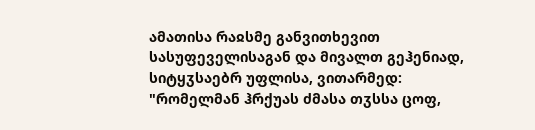ამათისა რაჲსმე განვითხევით სასუფეველისაგან და მივალთ გეჰენიად, სიტყჳსაებრ უფლისა, ვითარმედ: "რომელმან ჰრქუას ძმასა თჳსსა ცოფ,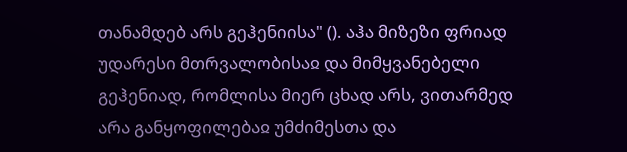თანამდებ არს გეჰენიისა" (). აჰა მიზეზი ფრიად უდარესი მთრვალობისაჲ და მიმყვანებელი გეჰენიად, რომლისა მიერ ცხად არს, ვითარმედ არა განყოფილებაჲ უმძიმესთა და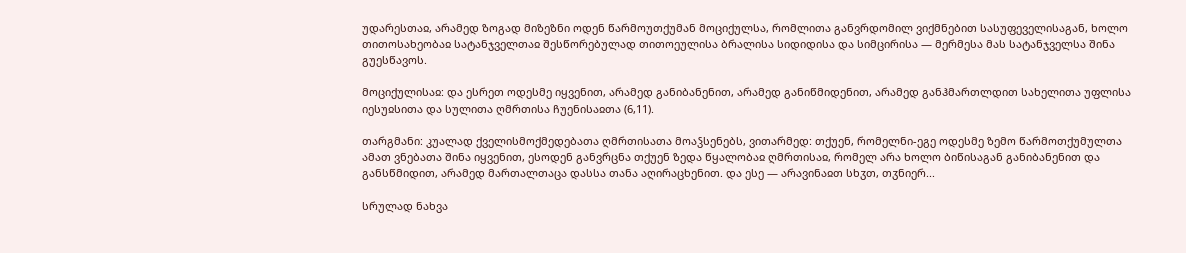უდარესთაჲ, არამედ ზოგად მიზეზნი ოდენ წარმოუთქუმან მოციქულსა, რომლითა განვრდომილ ვიქმნებით სასუფეველისაგან, ხოლო თითოსახეობაჲ სატანჯველთაჲ შესწორებულად თითოეულისა ბრალისა სიდიდისა და სიმცირისა — მერმესა მას სატანჯველსა შინა გუესწავოს.

მოციქულისაჲ: და ესრეთ ოდესმე იყვენით, არამედ განიბანენით, არამედ განიწმიდენით, არამედ განჰმართლდით სახელითა უფლისა იესუჲსითა და სულითა ღმრთისა ჩუენისაჲთა (6,11).

თარგმანი: კუალად ქველისმოქმედებათა ღმრთისათა მოაჴსენებს, ვითარმედ: თქუენ, რომელნი-ეგე ოდესმე ზემო წარმოთქუმულთა ამათ ვნებათა შინა იყვენით, ესოდენ განვრცნა თქუენ ზედა წყალობაჲ ღმრთისაჲ, რომელ არა ხოლო ბიწისაგან განიბანენით და განსწმიდით, არამედ მართალთაცა დასსა თანა აღირაცხენით. და ესე — არავინაჲთ სხჳთ, თჳნიერ...

სრულად ნახვა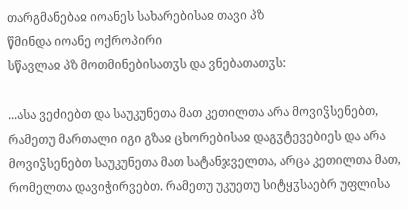თარგმანებაჲ იოანეს სახარებისაჲ თავი პზ
წმინდა იოანე ოქროპირი
სწავლაჲ პზ მოთმინებისათჳს და ვნებათათჳს:

...ასა ვეძიებთ და საუკუნეთა მათ კეთილთა არა მოვიჴსენებთ, რამეთუ მართალი იგი გზაჲ ცხორებისაჲ დაგჳტევებიეს და არა მოვიჴსენებთ საუკუნეთა მათ სატანჯველთა, არცა კეთილთა მათ, რომელთა დავიჭირვებთ. რამეთუ უკუეთუ სიტყჳსაებრ უფლისა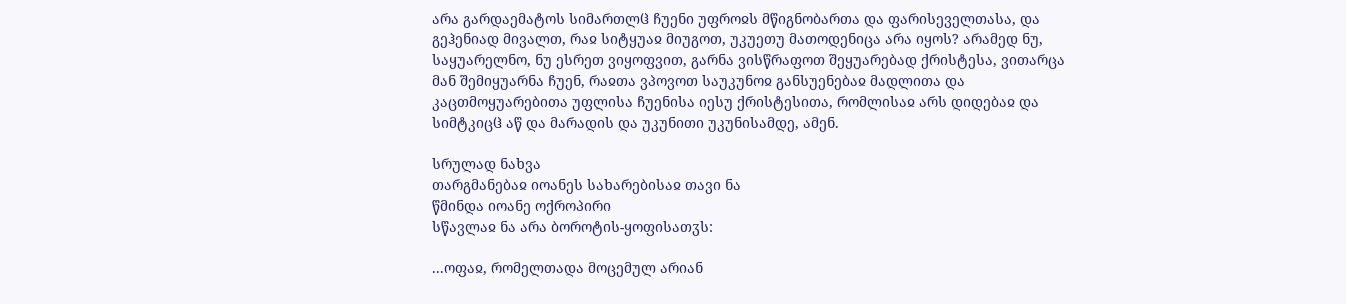არა გარდაემატოს სიმართლჱ ჩუენი უფროჲს მწიგნობართა და ფარისეველთასა, და გეჰენიად მივალთ, რაჲ სიტყუაჲ მიუგოთ, უკუეთუ მათოდენიცა არა იყოს? არამედ ნუ, საყუარელნო, ნუ ესრეთ ვიყოფვით, გარნა ვისწრაფოთ შეყუარებად ქრისტესა, ვითარცა მან შემიყუარნა ჩუენ, რაჲთა ვპოვოთ საუკუნოჲ განსუენებაჲ მადლითა და კაცთმოყუარებითა უფლისა ჩუენისა იესუ ქრისტესითა, რომლისაჲ არს დიდებაჲ და სიმტკიცჱ აწ და მარადის და უკუნითი უკუნისამდე, ამენ.

სრულად ნახვა
თარგმანებაჲ იოანეს სახარებისაჲ თავი ნა
წმინდა იოანე ოქროპირი
სწავლაჲ ნა არა ბოროტის-ყოფისათჳს:

...ოფაჲ, რომელთადა მოცემულ არიან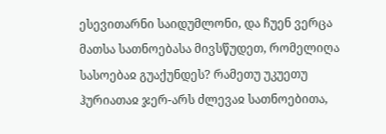ესევითარნი საიდუმლონი, და ჩუენ ვერცა მათსა სათნოებასა მივსწუდეთ, რომელიღა სასოებაჲ გუაქუნდეს? რამეთუ უკუეთუ ჰურიათაჲ ჯერ-არს ძლევაჲ სათნოებითა,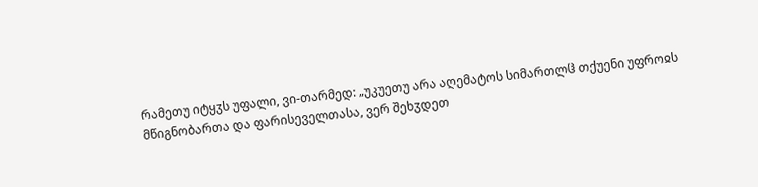რამეთუ იტყჳს უფალი, ვი-თარმედ: „უკუეთუ არა აღემატოს სიმართლჱ თქუენი უფროჲს მწიგნობართა და ფარისეველთასა, ვერ შეხჳდეთ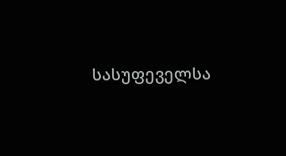სასუფეველსა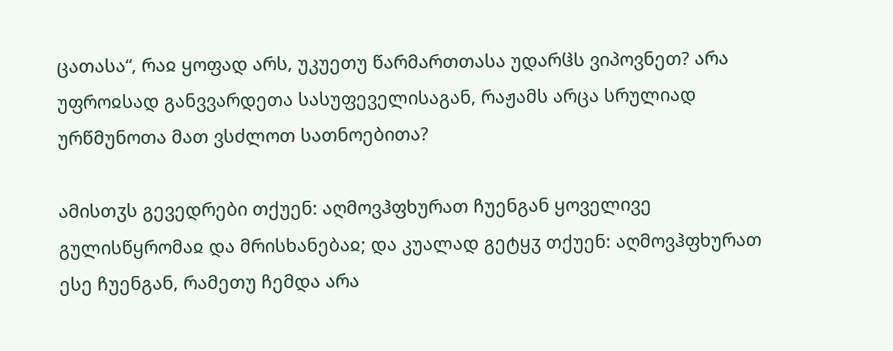ცათასა“, რაჲ ყოფად არს, უკუეთუ წარმართთასა უდარჱს ვიპოვნეთ? არა უფროჲსად განვვარდეთა სასუფეველისაგან, რაჟამს არცა სრულიად ურწმუნოთა მათ ვსძლოთ სათნოებითა?

ამისთჳს გევედრები თქუენ: აღმოვჰფხურათ ჩუენგან ყოველივე გულისწყრომაჲ და მრისხანებაჲ; და კუალად გეტყჳ თქუენ: აღმოვჰფხურათ ესე ჩუენგან, რამეთუ ჩემდა არა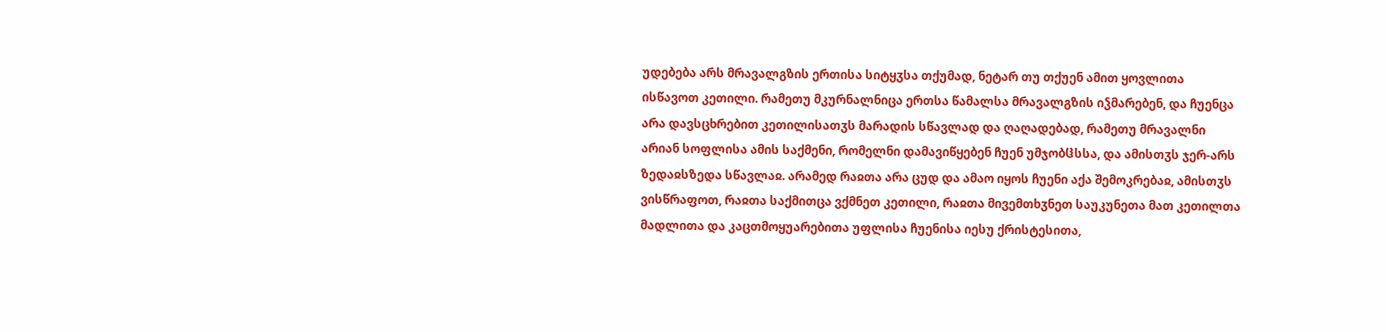უდებება არს მრავალგზის ერთისა სიტყჳსა თქუმად, ნეტარ თუ თქუენ ამით ყოვლითა ისწავოთ კეთილი. რამეთუ მკურნალნიცა ერთსა წამალსა მრავალგზის იჴმარებენ, და ჩუენცა არა დავსცხრებით კეთილისათჳს მარადის სწავლად და ღაღადებად, რამეთუ მრავალნი არიან სოფლისა ამის საქმენი, რომელნი დამავიწყებენ ჩუენ უმჯობჱსსა, და ამისთჳს ჯერ-არს ზედაჲსზედა სწავლაჲ. არამედ რაჲთა არა ცუდ და ამაო იყოს ჩუენი აქა შემოკრებაჲ, ამისთჳს ვისწრაფოთ, რაჲთა საქმითცა ვქმნეთ კეთილი, რაჲთა მივემთხჳნეთ საუკუნეთა მათ კეთილთა მადლითა და კაცთმოყუარებითა უფლისა ჩუენისა იესუ ქრისტესითა,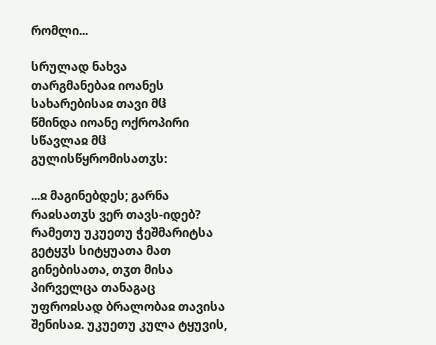რომლი...

სრულად ნახვა
თარგმანებაჲ იოანეს სახარებისაჲ თავი მჱ
წმინდა იოანე ოქროპირი
სწავლაჲ მჱ გულისწყრომისათჳს:

...ჲ მაგინებდეს; გარნა რაჲსათჳს ვერ თავს-იდებ? რამეთუ უკუეთუ ჭეშმარიტსა გეტყჳს სიტყუათა მათ გინებისათა, თჳთ მისა პირველცა თანაგაც უფროჲსად ბრალობაჲ თავისა შენისაჲ. უკუეთუ კულა ტყუვის,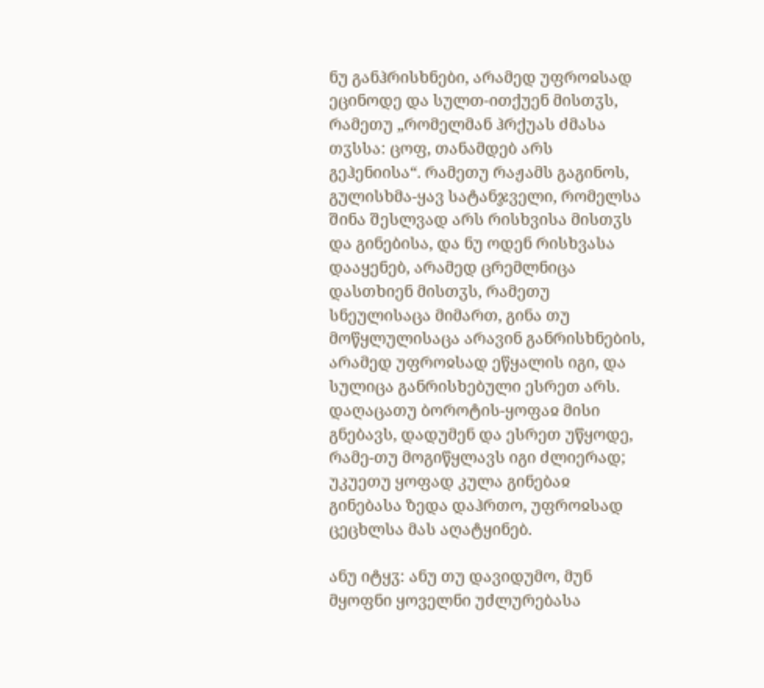ნუ განჰრისხნები, არამედ უფროჲსად ეცინოდე და სულთ-ითქუენ მისთჳს, რამეთუ „რომელმან ჰრქუას ძმასა თჳსსა: ცოფ, თანამდებ არს გეჰენიისა“. რამეთუ რაჟამს გაგინოს, გულისხმა-ყავ სატანჯველი, რომელსა შინა შესლვად არს რისხვისა მისთჳს და გინებისა, და ნუ ოდენ რისხვასა დააყენებ, არამედ ცრემლნიცა დასთხიენ მისთჳს, რამეთუ სნეულისაცა მიმართ, გინა თუ მოწყლულისაცა არავინ განრისხნების, არამედ უფროჲსად ეწყალის იგი, და სულიცა განრისხებული ესრეთ არს. დაღაცათუ ბოროტის-ყოფაჲ მისი გნებავს, დადუმენ და ესრეთ უწყოდე, რამე-თუ მოგიწყლავს იგი ძლიერად; უკუეთუ ყოფად კულა გინებაჲ გინებასა ზედა დაჰრთო, უფროჲსად ცეცხლსა მას აღატყინებ.

ანუ იტყჳ: ანუ თუ დავიდუმო, მუნ მყოფნი ყოველნი უძლურებასა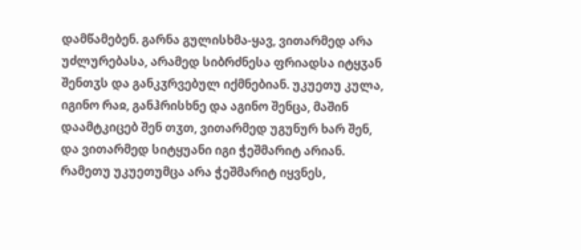დამწამებენ. გარნა გულისხმა-ყავ, ვითარმედ არა უძლურებასა, არამედ სიბრძნესა ფრიადსა იტყჳან შენთჳს და განკჳრვებულ იქმნებიან. უკუეთუ კულა, იგინო რაჲ, განჰრისხნე და აგინო შენცა, მაშინ დაამტკიცებ შენ თჳთ, ვითარმედ უგუნურ ხარ შენ, და ვითარმედ სიტყუანი იგი ჭეშმარიტ არიან. რამეთუ უკუეთუმცა არა ჭეშმარიტ იყვნეს,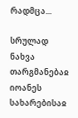რადმცა...

სრულად ნახვა
თარგმანებაჲ იოანეს სახარებისაჲ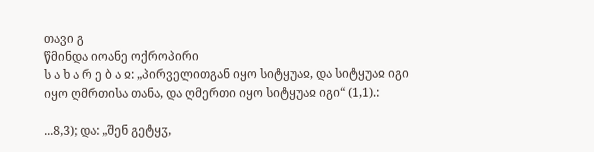თავი გ
წმინდა იოანე ოქროპირი
ს ა ხ ა რ ე ბ ა ჲ: „პირველითგან იყო სიტყუაჲ, და სიტყუაჲ იგი იყო ღმრთისა თანა, და ღმერთი იყო სიტყუაჲ იგი“ (1,1).:

...8,3); და: „შენ გეტყჳ,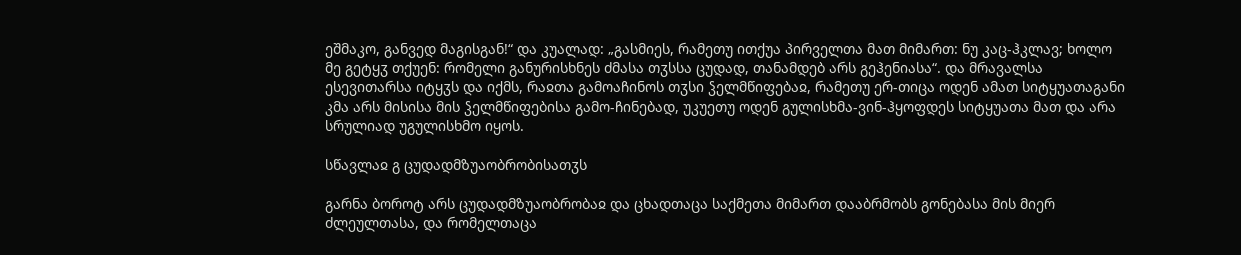ეშმაკო, განვედ მაგისგან!“ და კუალად: „გასმიეს, რამეთუ ითქუა პირველთა მათ მიმართ: ნუ კაც-ჰკლავ; ხოლო მე გეტყჳ თქუენ: რომელი განურისხნეს ძმასა თჳსსა ცუდად, თანამდებ არს გეჰენიასა“. და მრავალსა ესევითარსა იტყჳს და იქმს, რაჲთა გამოაჩინოს თჳსი ჴელმწიფებაჲ, რამეთუ ერ-თიცა ოდენ ამათ სიტყუათაგანი კმა არს მისისა მის ჴელმწიფებისა გამო-ჩინებად, უკუეთუ ოდენ გულისხმა-ვინ-ჰყოფდეს სიტყუათა მათ და არა სრულიად უგულისხმო იყოს.

სწავლაჲ გ ცუდადმზუაობრობისათჳს

გარნა ბოროტ არს ცუდადმზუაობრობაჲ და ცხადთაცა საქმეთა მიმართ დააბრმობს გონებასა მის მიერ ძლეულთასა, და რომელთაცა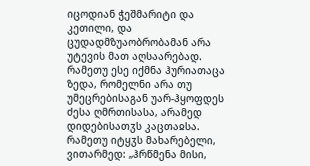იცოდიან ჭეშმარიტი და კეთილი, და ცუდადმზუაობრობამან არა უტევის მათ აღსაარებად. რამეთუ ესე იქმნა ჰურიათაცა ზედა, რომელნი არა თუ უმეცრებისაგან უარ-ჰყოფდეს ძესა ღმრთისასა, არამედ დიდებისათჳს კაცთაჲსა. რამეთუ იტყჳს მახარებელი, ვითარმედ: „ჰრწმენა მისი,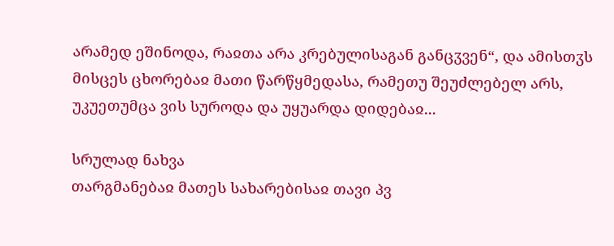არამედ ეშინოდა, რაჲთა არა კრებულისაგან განცჳვენ“, და ამისთჳს მისცეს ცხორებაჲ მათი წარწყმედასა, რამეთუ შეუძლებელ არს, უკუეთუმცა ვის სუროდა და უყუარდა დიდებაჲ...

სრულად ნახვა
თარგმანებაჲ მათეს სახარებისაჲ თავი პვ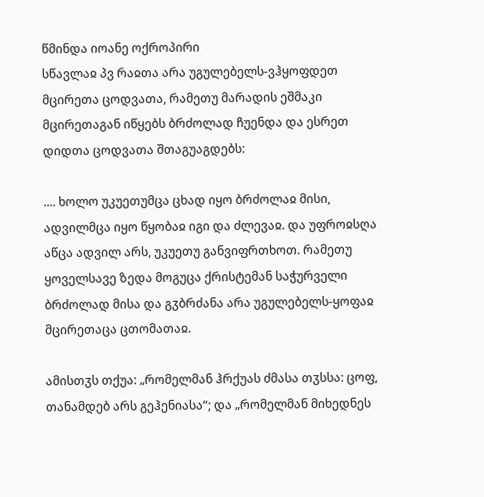წმინდა იოანე ოქროპირი
სწავლაჲ პვ რაჲთა არა უგულებელს-ვჰყოფდეთ მცირეთა ცოდვათა, რამეთუ მარადის ეშმაკი მცირეთაგან იწყებს ბრძოლად ჩუენდა და ესრეთ დიდთა ცოდვათა შთაგუაგდებს:

.... ხოლო უკუეთუმცა ცხად იყო ბრძოლაჲ მისი, ადვილმცა იყო წყობაჲ იგი და ძლევაჲ. და უფროჲსღა აწცა ადვილ არს, უკუეთუ განვიფრთხოთ. რამეთუ ყოველსავე ზედა მოგუცა ქრისტემან საჭურველი ბრძოლად მისა და გჳბრძანა არა უგულებელს-ყოფაჲ მცირეთაცა ცთომათაჲ.

ამისთჳს თქუა: „რომელმან ჰრქუას ძმასა თჳსსა: ცოფ, თანამდებ არს გეჰენიასა“; და „რომელმან მიხედნეს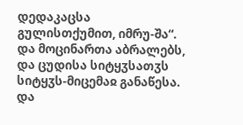დედაკაცსა გულისთქუმით, იმრუ-შა“. და მოცინართა აბრალებს, და ცუდისა სიტყჳსათჳს სიტყჳს-მიცემაჲ განაწესა. და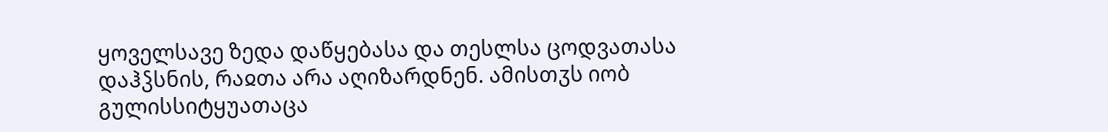ყოველსავე ზედა დაწყებასა და თესლსა ცოდვათასა დაჰჴსნის, რაჲთა არა აღიზარდნენ. ამისთჳს იობ გულისსიტყუათაცა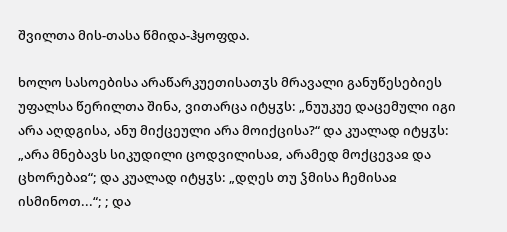შვილთა მის-თასა წმიდა-ჰყოფდა.

ხოლო სასოებისა არაწარკუეთისათჳს მრავალი განუწესებიეს უფალსა წერილთა შინა, ვითარცა იტყჳს: „ნუუკუე დაცემული იგი არა აღდგისა, ანუ მიქცეული არა მოიქცისა?“ და კუალად იტყჳს: „არა მნებავს სიკუდილი ცოდვილისაჲ, არამედ მოქცევაჲ და ცხორებაჲ“; და კუალად იტყჳს: „დღეს თუ ჴმისა ჩემისაჲ ისმინოთ...“; ; და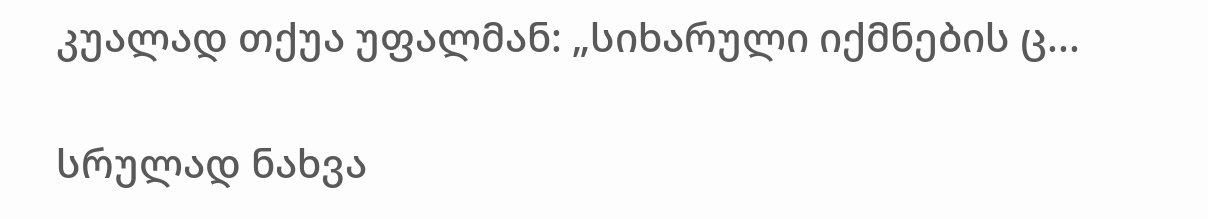კუალად თქუა უფალმან: „სიხარული იქმნების ც...

სრულად ნახვა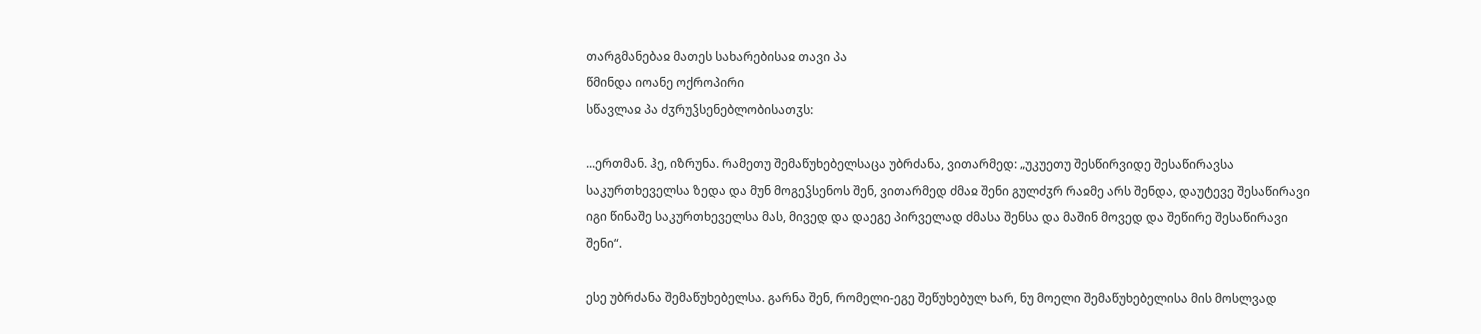თარგმანებაჲ მათეს სახარებისაჲ თავი პა
წმინდა იოანე ოქროპირი
სწავლაჲ პა ძჳრუჴსენებლობისათჳს:

...ერთმან. ჰე, იზრუნა. რამეთუ შემაწუხებელსაცა უბრძანა, ვითარმედ: „უკუეთუ შესწირვიდე შესაწირავსა საკურთხეველსა ზედა და მუნ მოგეჴსენოს შენ, ვითარმედ ძმაჲ შენი გულძჳრ რაჲმე არს შენდა, დაუტევე შესაწირავი იგი წინაშე საკურთხეველსა მას, მივედ და დაეგე პირველად ძმასა შენსა და მაშინ მოვედ და შეწირე შესაწირავი შენი“.

ესე უბრძანა შემაწუხებელსა. გარნა შენ, რომელი-ეგე შეწუხებულ ხარ, ნუ მოელი შემაწუხებელისა მის მოსლვად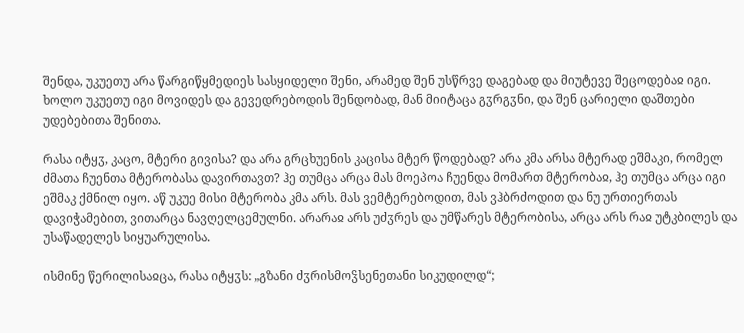შენდა, უკუეთუ არა წარგიწყმედიეს სასყიდელი შენი, არამედ შენ უსწრვე დაგებად და მიუტევე შეცოდებაჲ იგი. ხოლო უკუეთუ იგი მოვიდეს და გევედრებოდის შენდობად, მან მიიტაცა გჳრგჳნი, და შენ ცარიელი დაშთები უდებებითა შენითა.

რასა იტყჳ, კაცო, მტერი გივისა? და არა გრცხუენის კაცისა მტერ წოდებად? არა კმა არსა მტერად ეშმაკი, რომელ ძმათა ჩუენთა მტერობასა დავირთავთ? ჰე თუმცა არცა მას მოეპოა ჩუენდა მომართ მტერობაჲ, ჰე თუმცა არცა იგი ეშმაკ ქმნილ იყო. აწ უკუე მისი მტერობა კმა არს. მას ვემტერებოდით, მას ვჰბრძოდით და ნუ ურთიერთას დავიჭამებით, ვითარცა ნავღელცემულნი. არარაჲ არს უძჳრეს და უმწარეს მტერობისა, არცა არს რაჲ უტკბილეს და უსაწადელეს სიყუარულისა.

ისმინე წერილისაჲცა, რასა იტყჳს: „გზანი ძჳრისმოჴსენეთანი სიკუდილდ“;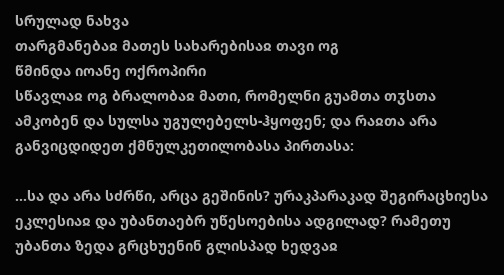სრულად ნახვა
თარგმანებაჲ მათეს სახარებისაჲ თავი ოგ
წმინდა იოანე ოქროპირი
სწავლაჲ ოგ ბრალობაჲ მათი, რომელნი გუამთა თჳსთა ამკობენ და სულსა უგულებელს-ჰყოფენ; და რაჲთა არა განვიცდიდეთ ქმნულკეთილობასა პირთასა:

...სა და არა სძრწი, არცა გეშინის? ურაკპარაკად შეგირაცხიესა ეკლესიაჲ და უბანთაებრ უწესოებისა ადგილად? რამეთუ უბანთა ზედა გრცხუენინ გლისპად ხედვაჲ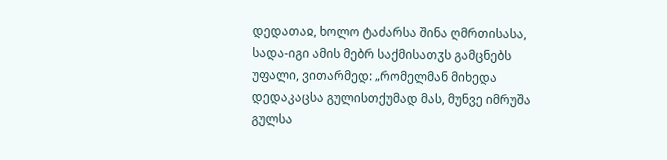დედათაჲ, ხოლო ტაძარსა შინა ღმრთისასა, სადა-იგი ამის მებრ საქმისათჳს გამცნებს უფალი, ვითარმედ: „რომელმან მიხედა დედაკაცსა გულისთქუმად მას, მუნვე იმრუშა გულსა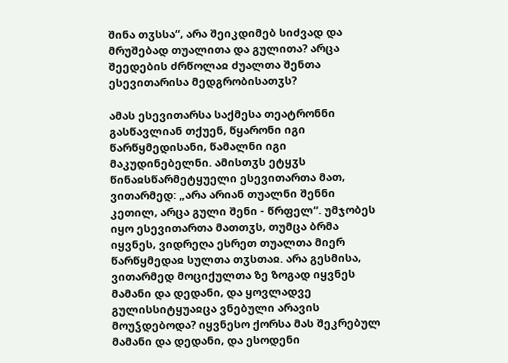შინა თჳსსა“, არა შეიკდიმებ სიძვად და მრუშებად თუალითა და გულითა? არცა შეედების ძრწოლაჲ ძუალთა შენთა ესევითარისა მედგრობისათჳს?

ამას ესევითარსა საქმესა თეატრონნი გასწავლიან თქუენ, წყარონი იგი წარწყმედისანი, წამალნი იგი მაკუდინებელნი. ამისთჳს ეტყჳს წინაჲსწარმეტყუელი ესევითართა მათ, ვითარმედ: „არა არიან თუალნი შენნი კეთილ, არცა გული შენი - წრფელ“. უმჯობეს იყო ესევითართა მათთჳს, თუმცა ბრმა იყვნეს, ვიდრეღა ესრეთ თუალთა მიერ წარწყმედაჲ სულთა თჳსთაჲ. არა გესმისა, ვითარმედ მოციქულთა ზე ზოგად იყვნეს მამანი და დედანი, და ყოვლადვე გულისსიტყუაჲცა ვნებული არავის მოუჴდებოდა? იყვნესო ქორსა მას შეკრებულ მამანი და დედანი, და ესოდენი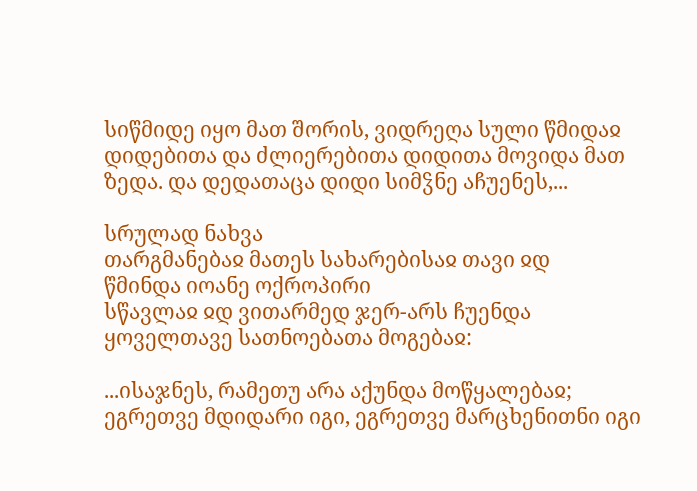სიწმიდე იყო მათ შორის, ვიდრეღა სული წმიდაჲ დიდებითა და ძლიერებითა დიდითა მოვიდა მათ ზედა. და დედათაცა დიდი სიმჴნე აჩუენეს,...

სრულად ნახვა
თარგმანებაჲ მათეს სახარებისაჲ თავი ჲდ
წმინდა იოანე ოქროპირი
სწავლაჲ ჲდ ვითარმედ ჯერ-არს ჩუენდა ყოველთავე სათნოებათა მოგებაჲ:

...ისაჯნეს, რამეთუ არა აქუნდა მოწყალებაჲ; ეგრეთვე მდიდარი იგი, ეგრეთვე მარცხენითნი იგი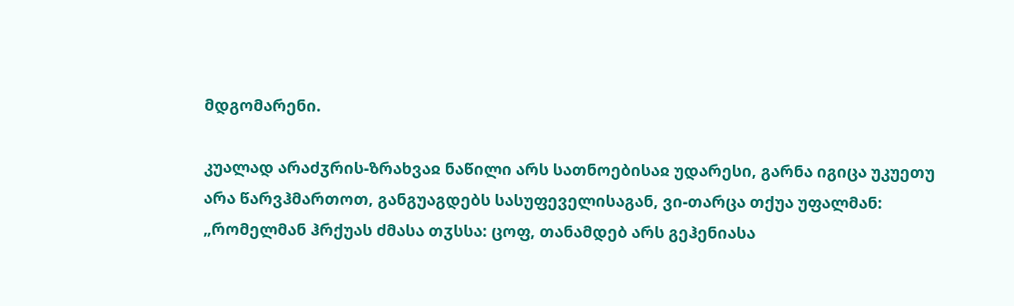მდგომარენი.

კუალად არაძჳრის-ზრახვაჲ ნაწილი არს სათნოებისაჲ უდარესი, გარნა იგიცა უკუეთუ არა წარვჰმართოთ, განგუაგდებს სასუფეველისაგან, ვი-თარცა თქუა უფალმან: „რომელმან ჰრქუას ძმასა თჳსსა: ცოფ, თანამდებ არს გეჰენიასა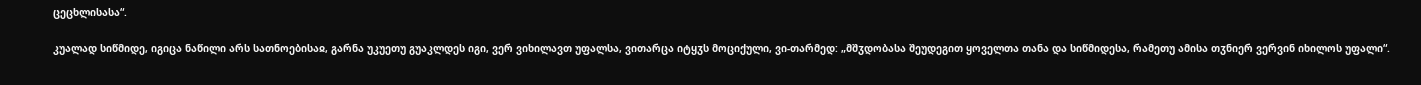ცეცხლისასა“.

კუალად სიწმიდე, იგიცა ნაწილი არს სათნოებისაჲ, გარნა უკუეთუ გუაკლდეს იგი, ვერ ვიხილავთ უფალსა, ვითარცა იტყჳს მოციქული, ვი-თარმედ: „მშჳდობასა შეუდეგით ყოველთა თანა და სიწმიდესა, რამეთუ ამისა თჳნიერ ვერვინ იხილოს უფალი“.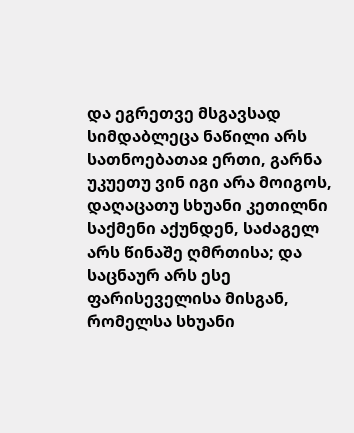და ეგრეთვე მსგავსად სიმდაბლეცა ნაწილი არს სათნოებათაჲ ერთი, გარნა უკუეთუ ვინ იგი არა მოიგოს, დაღაცათუ სხუანი კეთილნი საქმენი აქუნდენ, საძაგელ არს წინაშე ღმრთისა; და საცნაურ არს ესე ფარისეველისა მისგან, რომელსა სხუანი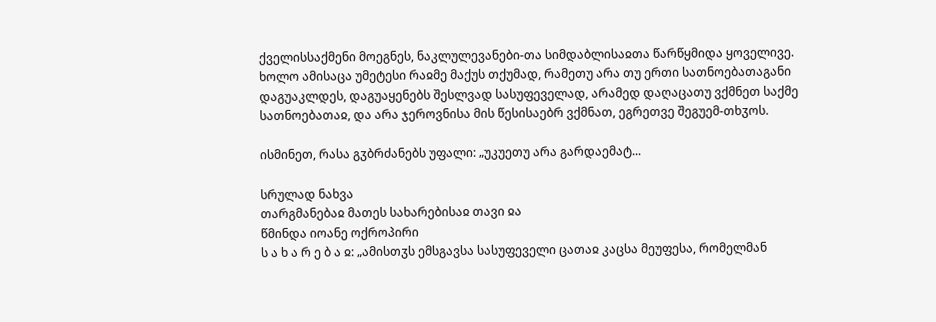ქველისსაქმენი მოეგნეს, ნაკლულევანები-თა სიმდაბლისაჲთა წარწყმიდა ყოველივე. ხოლო ამისაცა უმეტესი რაჲმე მაქუს თქუმად, რამეთუ არა თუ ერთი სათნოებათაგანი დაგუაკლდეს, დაგუაყენებს შესლვად სასუფეველად, არამედ დაღაცათუ ვქმნეთ საქმე სათნოებათაჲ, და არა ჯეროვნისა მის წესისაებრ ვქმნათ, ეგრეთვე შეგუემ-თხჳოს.

ისმინეთ, რასა გჳბრძანებს უფალი: „უკუეთუ არა გარდაემატ...

სრულად ნახვა
თარგმანებაჲ მათეს სახარებისაჲ თავი ჲა
წმინდა იოანე ოქროპირი
ს ა ხ ა რ ე ბ ა ჲ: „ამისთჳს ემსგავსა სასუფეველი ცათაჲ კაცსა მეუფესა, რომელმან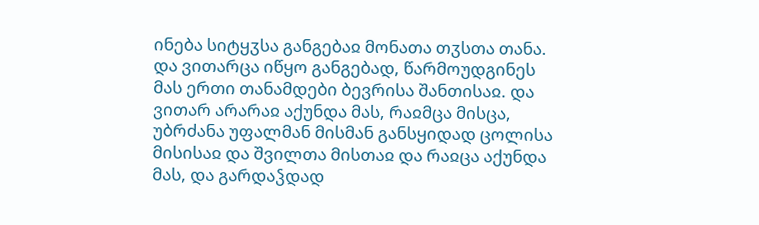ინება სიტყჳსა განგებაჲ მონათა თჳსთა თანა. და ვითარცა იწყო განგებად, წარმოუდგინეს მას ერთი თანამდები ბევრისა შანთისაჲ. და ვითარ არარაჲ აქუნდა მას, რაჲმცა მისცა, უბრძანა უფალმან მისმან განსყიდად ცოლისა მისისაჲ და შვილთა მისთაჲ და რაჲცა აქუნდა მას, და გარდაჴდად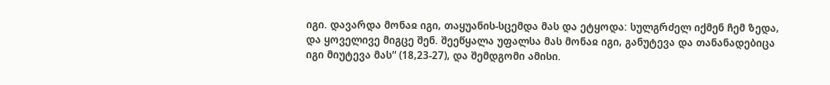იგი. დავარდა მონაჲ იგი, თაყუანის-სცემდა მას და ეტყოდა: სულგრძელ იქმენ ჩემ ზედა, და ყოველივე მიგცე შენ. შეეწყალა უფალსა მას მონაჲ იგი, განუტევა და თანანადებიცა იგი მიუტევა მას“ (18,23-27), და შემდგომი ამისი.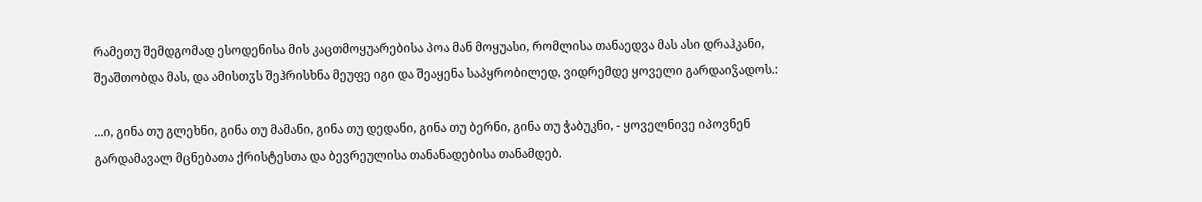რამეთუ შემდგომად ესოდენისა მის კაცთმოყუარებისა პოა მან მოყუასი, რომლისა თანაედვა მას ასი დრაჰკანი, შეაშთობდა მას, და ამისთჳს შეჰრისხნა მეუფე იგი და შეაყენა საპყრობილედ, ვიდრემდე ყოველი გარდაიჴადოს.:

...ი, გინა თუ გლეხნი, გინა თუ მამანი, გინა თუ დედანი, გინა თუ ბერნი, გინა თუ ჭაბუკნი, - ყოველნივე იპოვნენ გარდამავალ მცნებათა ქრისტესთა და ბევრეულისა თანანადებისა თანამდებ.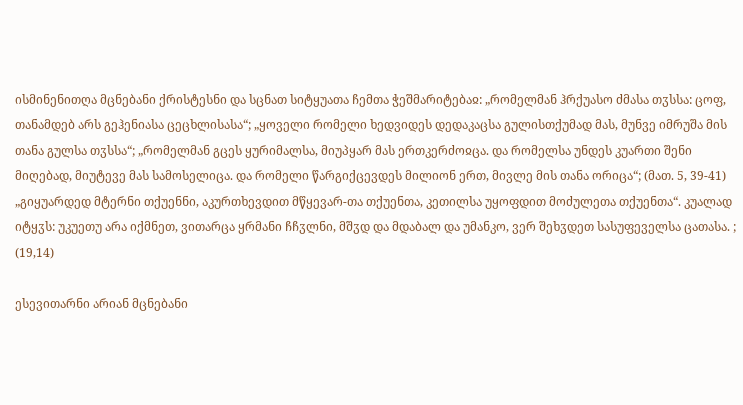ისმინენითღა მცნებანი ქრისტესნი და სცნათ სიტყუათა ჩემთა ჭეშმარიტებაჲ: „რომელმან ჰრქუასო ძმასა თჳსსა: ცოფ, თანამდებ არს გეჰენიასა ცეცხლისასა“; „ყოველი რომელი ხედვიდეს დედაკაცსა გულისთქუმად მას, მუნვე იმრუშა მის თანა გულსა თჳსსა“; „რომელმან გცეს ყურიმალსა, მიუპყარ მას ერთკერძოჲცა. და რომელსა უნდეს კუართი შენი მიღებად, მიუტევე მას სამოსელიცა. და რომელი წარგიქცევდეს მილიონ ერთ, მივლე მის თანა ორიცა“; (მათ. 5, 39-41) „გიყუარდედ მტერნი თქუენნი, აკურთხევდით მწყევარ-თა თქუენთა, კეთილსა უყოფდით მოძულეთა თქუენთა“. კუალად იტყჳს: უკუეთუ არა იქმნეთ, ვითარცა ყრმანი ჩჩჳლნი, მშჳდ და მდაბალ და უმანკო, ვერ შეხჳდეთ სასუფეველსა ცათასა. ; (19,14)

ესევითარნი არიან მცნებანი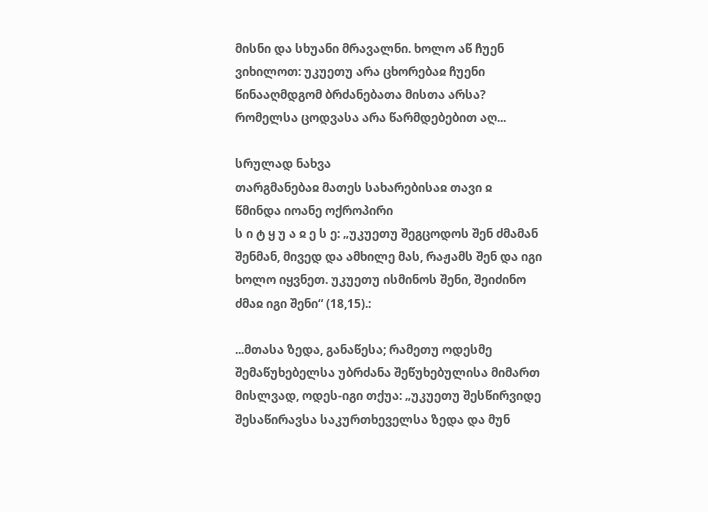მისნი და სხუანი მრავალნი. ხოლო აწ ჩუენ ვიხილოთ: უკუეთუ არა ცხორებაჲ ჩუენი წინააღმდგომ ბრძანებათა მისთა არსა? რომელსა ცოდვასა არა წარმდებებით აღ...

სრულად ნახვა
თარგმანებაჲ მათეს სახარებისაჲ თავი ჲ
წმინდა იოანე ოქროპირი
ს ი ტ ყ უ ა ჲ ე ს ე: „უკუეთუ შეგცოდოს შენ ძმამან შენმან, მივედ და ამხილე მას, რაჟამს შენ და იგი ხოლო იყვნეთ. უკუეთუ ისმინოს შენი, შეიძინო ძმაჲ იგი შენი“ (18,15).:

...მთასა ზედა, განაწესა; რამეთუ ოდესმე შემაწუხებელსა უბრძანა შეწუხებულისა მიმართ მისლვად, ოდეს-იგი თქუა: „უკუეთუ შესწირვიდე შესაწირავსა საკურთხეველსა ზედა და მუნ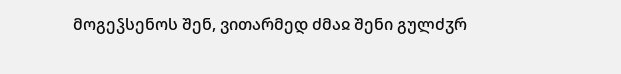მოგეჴსენოს შენ, ვითარმედ ძმაჲ შენი გულძჳრ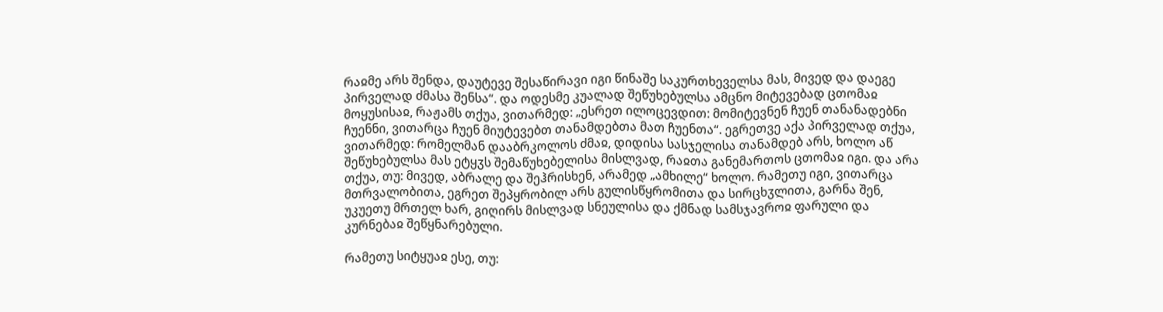რაჲმე არს შენდა, დაუტევე შესაწირავი იგი წინაშე საკურთხეველსა მას, მივედ და დაეგე პირველად ძმასა შენსა“. და ოდესმე კუალად შეწუხებულსა ამცნო მიტევებად ცთომაჲ მოყუსისაჲ, რაჟამს თქუა, ვითარმედ: „ესრეთ ილოცევდით: მომიტევნენ ჩუენ თანანადებნი ჩუენნი, ვითარცა ჩუენ მიუტევებთ თანამდებთა მათ ჩუენთა“. ეგრეთვე აქა პირველად თქუა, ვითარმედ: რომელმან დააბრკოლოს ძმაჲ, დიდისა სასჯელისა თანამდებ არს, ხოლო აწ შეწუხებულსა მას ეტყჳს შემაწუხებელისა მისლვად, რაჲთა განემართოს ცთომაჲ იგი. და არა თქუა, თუ: მივედ, აბრალე და შეჰრისხენ, არამედ „ამხილე“ ხოლო. რამეთუ იგი, ვითარცა მთრვალობითა, ეგრეთ შეპყრობილ არს გულისწყრომითა და სირცხჳლითა, გარნა შენ, უკუეთუ მრთელ ხარ, გიღირს მისლვად სნეულისა და ქმნად სამსჯავროჲ ფარული და კურნებაჲ შეწყნარებული.

რამეთუ სიტყუაჲ ესე, თუ: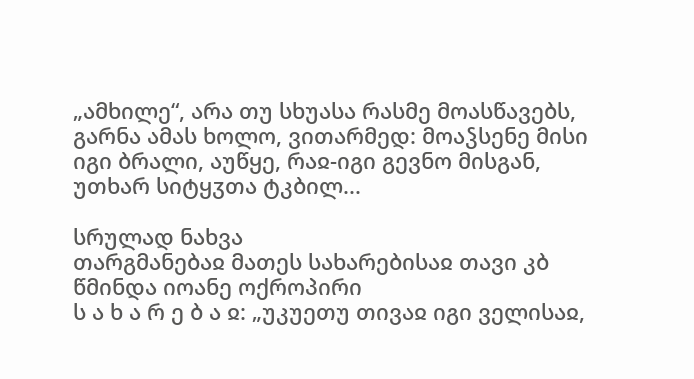„ამხილე“, არა თუ სხუასა რასმე მოასწავებს, გარნა ამას ხოლო, ვითარმედ: მოაჴსენე მისი იგი ბრალი, აუწყე, რაჲ-იგი გევნო მისგან, უთხარ სიტყჳთა ტკბილ...

სრულად ნახვა
თარგმანებაჲ მათეს სახარებისაჲ თავი კბ
წმინდა იოანე ოქროპირი
ს ა ხ ა რ ე ბ ა ჲ: „უკუეთუ თივაჲ იგი ველისაჲ,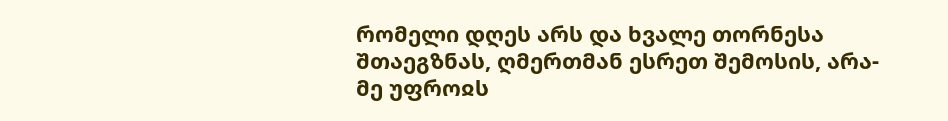რომელი დღეს არს და ხვალე თორნესა შთაეგზნას, ღმერთმან ესრეთ შემოსის, არა-მე უფროჲს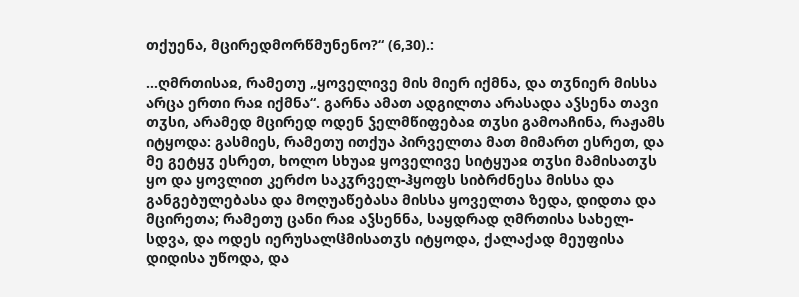თქუენა, მცირედმორწმუნენო?“ (6,30).:

...ღმრთისაჲ, რამეთუ „ყოველივე მის მიერ იქმნა, და თჳნიერ მისსა არცა ერთი რაჲ იქმნა“. გარნა ამათ ადგილთა არასადა აჴსენა თავი თჳსი, არამედ მცირედ ოდენ ჴელმწიფებაჲ თჳსი გამოაჩინა, რაჟამს იტყოდა: გასმიეს, რამეთუ ითქუა პირველთა მათ მიმართ ესრეთ, და მე გეტყჳ ესრეთ, ხოლო სხუაჲ ყოველივე სიტყუაჲ თჳსი მამისათჳს ყო და ყოვლით კერძო საკჳრველ-ჰყოფს სიბრძნესა მისსა და განგებულებასა და მოღუაწებასა მისსა ყოველთა ზედა, დიდთა და მცირეთა; რამეთუ ცანი რაჲ აჴსენნა, საყდრად ღმრთისა სახელ-სდვა, და ოდეს იერუსალჱმისათჳს იტყოდა, ქალაქად მეუფისა დიდისა უწოდა, და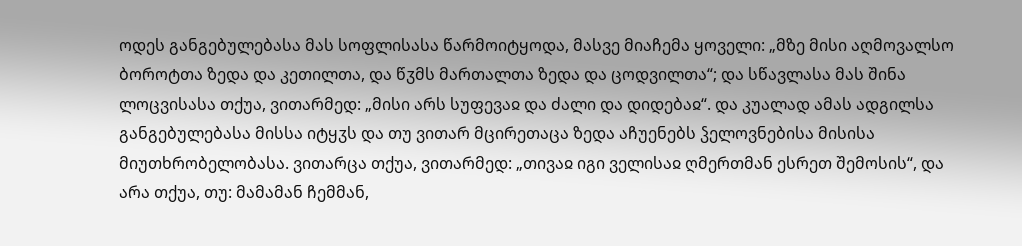ოდეს განგებულებასა მას სოფლისასა წარმოიტყოდა, მასვე მიაჩემა ყოველი: „მზე მისი აღმოვალსო ბოროტთა ზედა და კეთილთა, და წჳმს მართალთა ზედა და ცოდვილთა“; და სწავლასა მას შინა ლოცვისასა თქუა, ვითარმედ: „მისი არს სუფევაჲ და ძალი და დიდებაჲ“. და კუალად ამას ადგილსა განგებულებასა მისსა იტყჳს და თუ ვითარ მცირეთაცა ზედა აჩუენებს ჴელოვნებისა მისისა მიუთხრობელობასა. ვითარცა თქუა, ვითარმედ: „თივაჲ იგი ველისაჲ ღმერთმან ესრეთ შემოსის“, და არა თქუა, თუ: მამამან ჩემმან,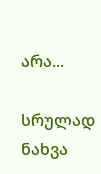არა...

სრულად ნახვა